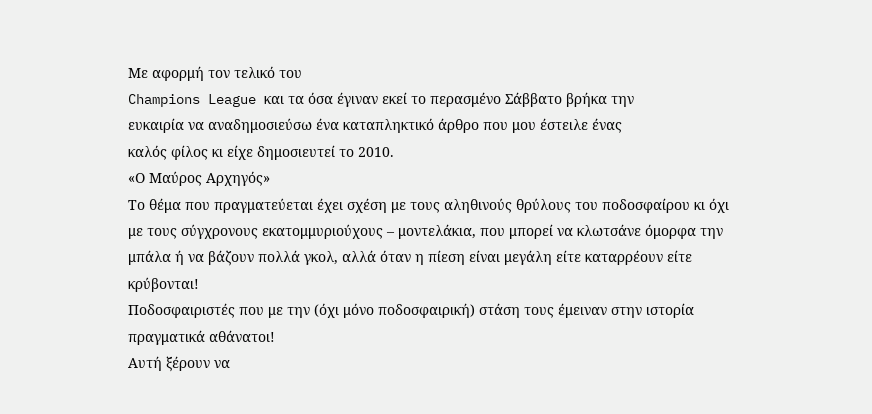Με αφορμή τον τελικό του
Champions League και τα όσα έγιναν εκεί το περασμένο Σάββατο βρήκα την
ευκαιρία να αναδημοσιεύσω ένα καταπληκτικό άρθρο που μου έστειλε ένας
καλός φίλος κι είχε δημοσιευτεί το 2010.
«Ο Μαύρος Αρχηγός»
Το θέμα που πραγματεύεται έχει σχέση με τους αληθινούς θρύλους του ποδοσφαίρου κι όχι με τους σύγχρονους εκατομμυριούχους – μοντελάκια, που μπορεί να κλωτσάνε όμορφα την μπάλα ή να βάζουν πολλά γκολ, αλλά όταν η πίεση είναι μεγάλη είτε καταρρέουν είτε κρύβονται!
Ποδοσφαιριστές που με την (όχι μόνο ποδοσφαιρική) στάση τους έμειναν στην ιστορία πραγματικά αθάνατοι!
Αυτή ξέρουν να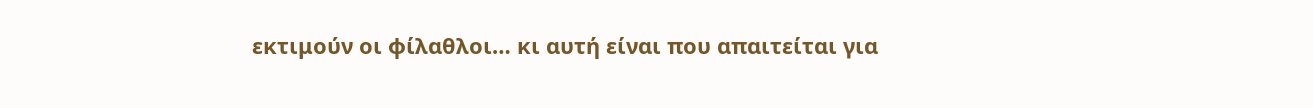εκτιμούν οι φίλαθλοι… κι αυτή είναι που απαιτείται για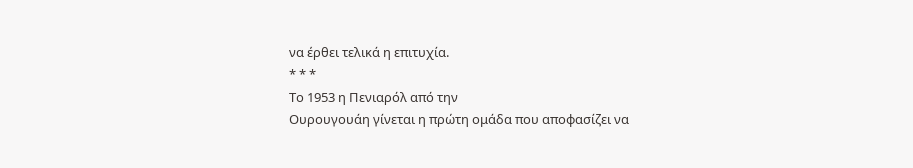να έρθει τελικά η επιτυχία.
* * *
Το 1953 η Πενιαρόλ από την
Ουρουγουάη γίνεται η πρώτη ομάδα που αποφασίζει να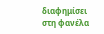διαφημίσει στη φανέλα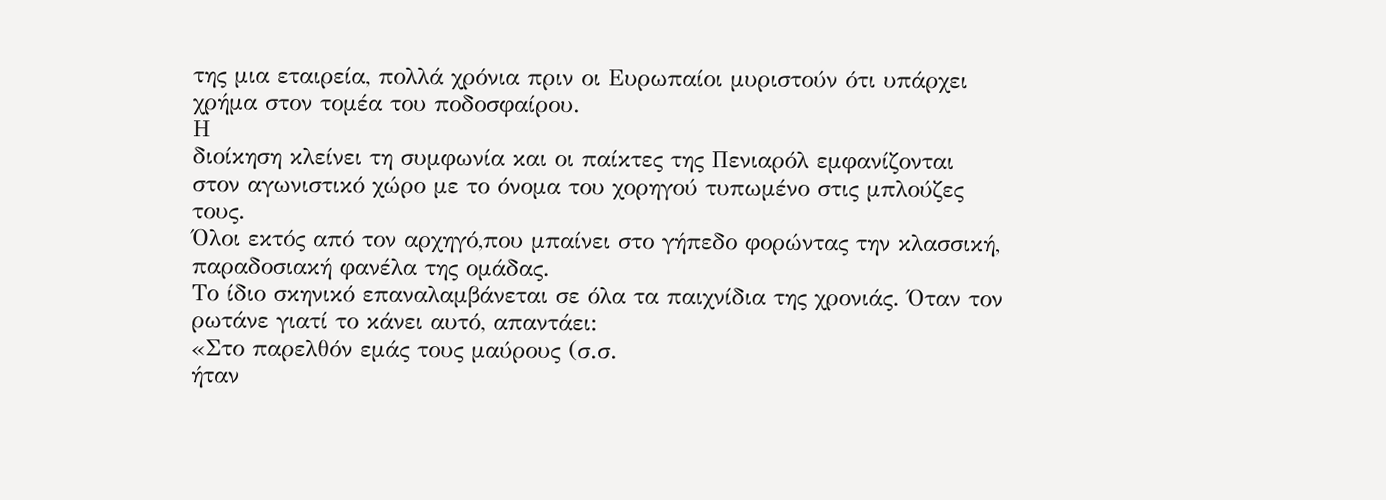της μια εταιρεία, πολλά χρόνια πριν οι Ευρωπαίοι μυριστούν ότι υπάρχει
χρήμα στον τομέα του ποδοσφαίρου.
Η
διοίκηση κλείνει τη συμφωνία και οι παίκτες της Πενιαρόλ εμφανίζονται
στον αγωνιστικό χώρο με το όνομα του χορηγού τυπωμένο στις μπλούζες
τους.
Όλοι εκτός από τον αρχηγό,που μπαίνει στο γήπεδο φορώντας την κλασσική, παραδοσιακή φανέλα της ομάδας.
Το ίδιο σκηνικό επαναλαμβάνεται σε όλα τα παιχνίδια της χρονιάς. Όταν τον ρωτάνε γιατί το κάνει αυτό, απαντάει:
«Στο παρελθόν εμάς τους μαύρους (σ.σ.
ήταν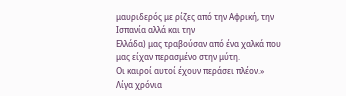μαυριδερός με ρίζες από την Αφρική, την Ισπανία αλλά και την
Ελλάδα) μας τραβούσαν από ένα χαλκά που μας είχαν περασμένο στην μύτη.
Οι καιροί αυτοί έχουν περάσει πλέον.»
Λίγα χρόνια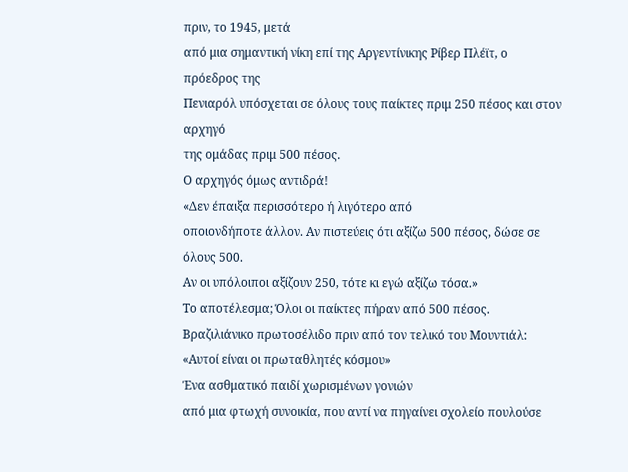πριν, το 1945, μετά
από μια σημαντική νίκη επί της Αργεντίνικης Ρίβερ Πλέϊτ, ο πρόεδρος της
Πενιαρόλ υπόσχεται σε όλους τους παίκτες πριμ 250 πέσος και στον αρχηγό
της ομάδας πριμ 500 πέσος.
Ο αρχηγός όμως αντιδρά!
«Δεν έπαιξα περισσότερο ή λιγότερο από
οποιονδήποτε άλλον. Αν πιστεύεις ότι αξίζω 500 πέσος, δώσε σε όλους 500.
Αν οι υπόλοιποι αξίζουν 250, τότε κι εγώ αξίζω τόσα.»
Το αποτέλεσμα; Όλοι οι παίκτες πήραν από 500 πέσος.
Βραζιλιάνικο πρωτοσέλιδο πριν από τον τελικό του Μουντιάλ: «Αυτοί είναι οι πρωταθλητές κόσμου»
Ένα ασθματικό παιδί χωρισμένων γονιών
από μια φτωχή συνοικία, που αντί να πηγαίνει σχολείο πουλούσε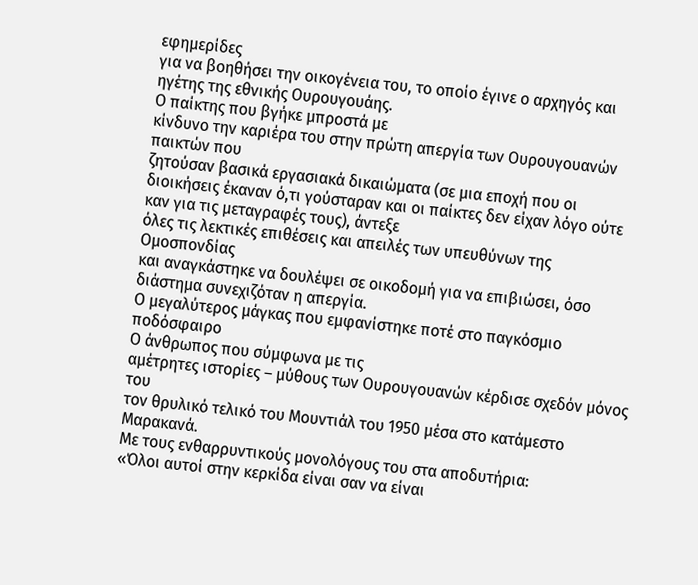εφημερίδες
για να βοηθήσει την οικογένεια του, το οποίο έγινε ο αρχηγός και ηγέτης της εθνικής Ουρουγουάης.
Ο παίκτης που βγήκε μπροστά με
κίνδυνο την καριέρα του στην πρώτη απεργία των Ουρουγουανών παικτών που
ζητούσαν βασικά εργασιακά δικαιώματα (σε μια εποχή που οι διοικήσεις έκαναν ό,τι γούσταραν και οι παίκτες δεν είχαν λόγο ούτε καν για τις μεταγραφές τους), άντεξε
όλες τις λεκτικές επιθέσεις και απειλές των υπευθύνων της Ομοσπονδίας
και αναγκάστηκε να δουλέψει σε οικοδομή για να επιβιώσει, όσο διάστημα συνεχιζόταν η απεργία.
Ο μεγαλύτερος μάγκας που εμφανίστηκε ποτέ στο παγκόσμιο ποδόσφαιρο
Ο άνθρωπος που σύμφωνα με τις
αμέτρητες ιστορίες – μύθους των Ουρουγουανών κέρδισε σχεδόν μόνος του
τον θρυλικό τελικό του Μουντιάλ του 1950 μέσα στο κατάμεστο Μαρακανά.
Με τους ενθαρρυντικούς μονολόγους του στα αποδυτήρια:
«Όλοι αυτοί στην κερκίδα είναι σαν να είναι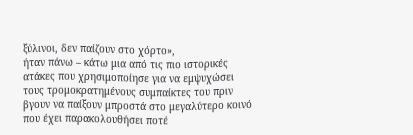ξύλινοι, δεν παίζουν στο χόρτο»,
ήταν πάνω – κάτω μια από τις πιο ιστορικές ατάκες που χρησιμοποίησε για να εμψυχώσει τους τρομοκρατημένους συμπαίκτες του πριν βγουν να παίξουν μπροστά στο μεγαλύτερο κοινό που έχει παρακολουθήσει ποτέ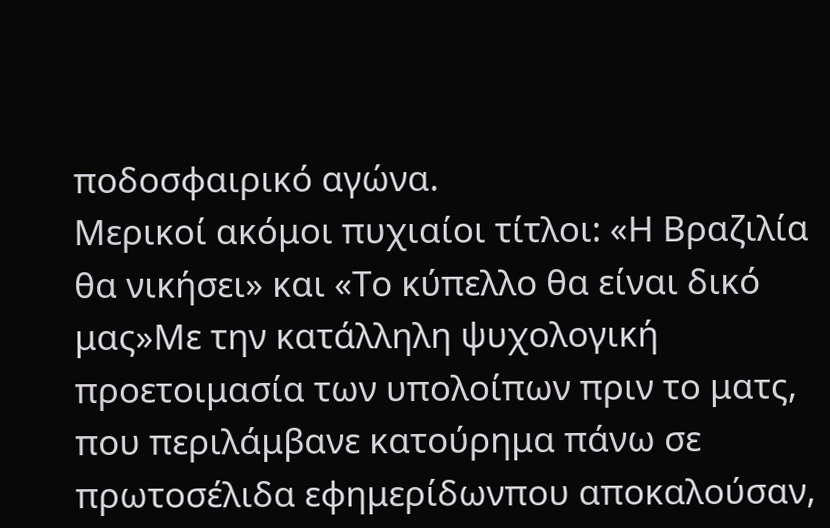ποδοσφαιρικό αγώνα.
Μερικοί ακόμοι πυχιαίοι τίτλοι: «Η Βραζιλία θα νικήσει» και «Το κύπελλο θα είναι δικό μας»Με την κατάλληλη ψυχολογική προετοιμασία των υπολοίπων πριν το ματς, που περιλάμβανε κατούρημα πάνω σε πρωτοσέλιδα εφημερίδωνπου αποκαλούσαν,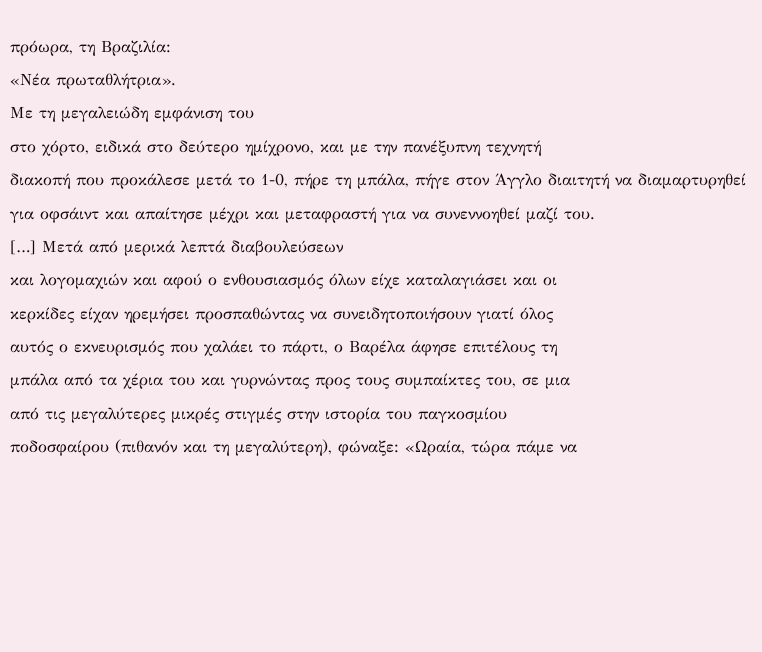πρόωρα, τη Βραζιλία:
«Νέα πρωταθλήτρια».
Με τη μεγαλειώδη εμφάνιση του
στο χόρτο, ειδικά στο δεύτερο ημίχρονο, και με την πανέξυπνη τεχνητή
διακοπή που προκάλεσε μετά το 1-0, πήρε τη μπάλα, πήγε στον Άγγλο διαιτητή να διαμαρτυρηθεί για οφσάιντ και απαίτησε μέχρι και μεταφραστή για να συνεννοηθεί μαζί του.
[…] Μετά από μερικά λεπτά διαβουλεύσεων
και λογομαχιών και αφού ο ενθουσιασμός όλων είχε καταλαγιάσει και οι
κερκίδες είχαν ηρεμήσει προσπαθώντας να συνειδητοποιήσουν γιατί όλος
αυτός ο εκνευρισμός που χαλάει το πάρτι, ο Βαρέλα άφησε επιτέλους τη
μπάλα από τα χέρια του και γυρνώντας προς τους συμπαίκτες του, σε μια
από τις μεγαλύτερες μικρές στιγμές στην ιστορία του παγκοσμίου
ποδοσφαίρου (πιθανόν και τη μεγαλύτερη), φώναξε: «Ωραία, τώρα πάμε να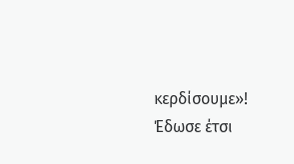κερδίσουμε»!
Έδωσε έτσι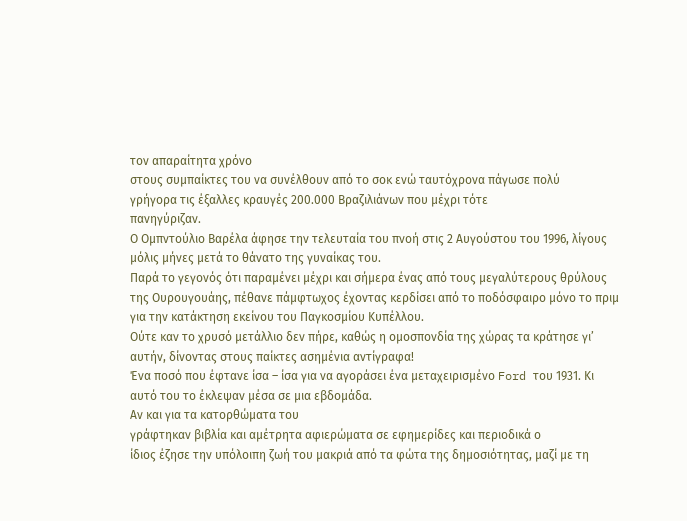τον απαραίτητα χρόνο
στους συμπαίκτες του να συνέλθουν από το σοκ ενώ ταυτόχρονα πάγωσε πολύ
γρήγορα τις έξαλλες κραυγές 200.000 Βραζιλιάνων που μέχρι τότε
πανηγύριζαν.
Ο Ομπντούλιο Βαρέλα άφησε την τελευταία του πνοή στις 2 Αυγούστου του 1996, λίγους μόλις μήνες μετά το θάνατο της γυναίκας του.
Παρά το γεγονός ότι παραμένει μέχρι και σήμερα ένας από τους μεγαλύτερους θρύλους της Ουρουγουάης, πέθανε πάμφτωχος έχοντας κερδίσει από το ποδόσφαιρο μόνο το πριμ για την κατάκτηση εκείνου του Παγκοσμίου Κυπέλλου.
Ούτε καν το χρυσό μετάλλιο δεν πήρε, καθώς η ομοσπονδία της χώρας τα κράτησε γι’ αυτήν, δίνοντας στους παίκτες ασημένια αντίγραφα!
Ένα ποσό που έφτανε ίσα – ίσα για να αγοράσει ένα μεταχειρισμένο Ford του 1931. Κι αυτό του το έκλεψαν μέσα σε μια εβδομάδα.
Αν και για τα κατορθώματα του
γράφτηκαν βιβλία και αμέτρητα αφιερώματα σε εφημερίδες και περιοδικά ο
ίδιος έζησε την υπόλοιπη ζωή του μακριά από τα φώτα της δημοσιότητας, μαζί με τη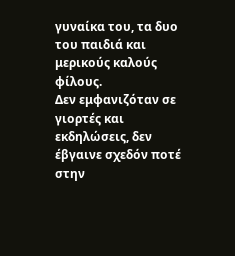γυναίκα του, τα δυο του παιδιά και μερικούς καλούς φίλους.
Δεν εμφανιζόταν σε γιορτές και εκδηλώσεις, δεν έβγαινε σχεδόν ποτέ στην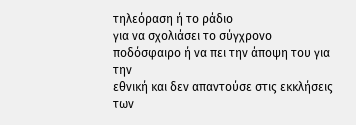τηλεόραση ή το ράδιο
για να σχολιάσει το σύγχρονο ποδόσφαιρο ή να πει την άποψη του για την
εθνική και δεν απαντούσε στις εκκλήσεις των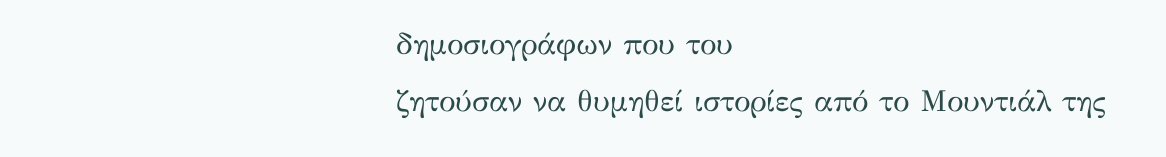δημοσιογράφων που του
ζητούσαν να θυμηθεί ιστορίες από το Μουντιάλ της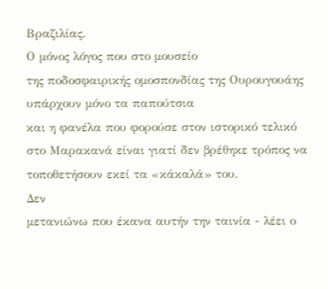Βραζιλίας.
Ο μόνος λόγος που στο μουσείο
της ποδοσφαιρικής ομοσπονδίας της Ουρουγουάης υπάρχουν μόνο τα παπούτσια
και η φανέλα που φορούσε στον ιστορικό τελικό στο Μαρακανά είναι γιατί δεν βρέθηκε τρόπος να τοποθετήσουν εκεί τα «κάκαλά» του.
Δεν
μετανιώνω που έκανα αυτήν την ταινία - λέει ο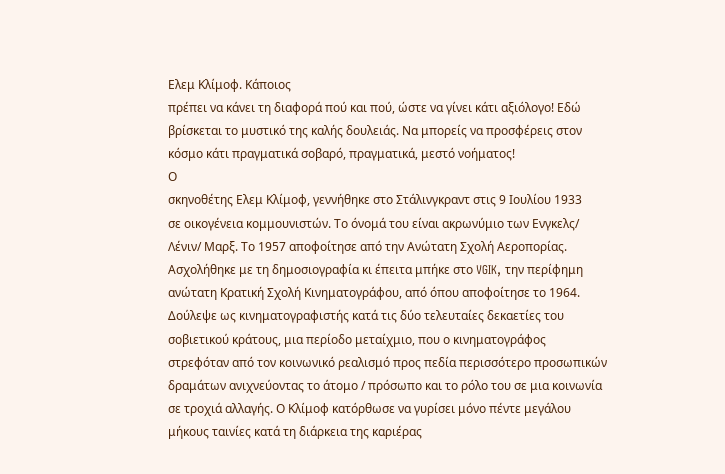Ελεμ Κλίμοφ. Κάποιος
πρέπει να κάνει τη διαφορά πού και πού, ώστε να γίνει κάτι αξιόλογο! Εδώ
βρίσκεται το μυστικό της καλής δουλειάς. Να μπορείς να προσφέρεις στον
κόσμο κάτι πραγματικά σοβαρό, πραγματικά, μεστό νοήματος!
Ο
σκηνοθέτης Ελεμ Κλίμοφ, γεννήθηκε στο Στάλινγκραντ στις 9 Ιουλίου 1933
σε οικογένεια κομμουνιστών. Το όνομά του είναι ακρωνύμιο των Ενγκελς/
Λένιν/ Μαρξ. Το 1957 αποφοίτησε από την Ανώτατη Σχολή Αεροπορίας.
Ασχολήθηκε με τη δημοσιογραφία κι έπειτα μπήκε στο VGIK, την περίφημη
ανώτατη Κρατική Σχολή Κινηματογράφου, από όπου αποφοίτησε το 1964.
Δούλεψε ως κινηματογραφιστής κατά τις δύο τελευταίες δεκαετίες του
σοβιετικού κράτους, μια περίοδο μεταίχμιο, που ο κινηματογράφος
στρεφόταν από τον κοινωνικό ρεαλισμό προς πεδία περισσότερο προσωπικών
δραμάτων ανιχνεύοντας το άτομο / πρόσωπο και το ρόλο του σε μια κοινωνία
σε τροχιά αλλαγής. Ο Κλίμοφ κατόρθωσε να γυρίσει μόνο πέντε μεγάλου
μήκους ταινίες κατά τη διάρκεια της καριέρας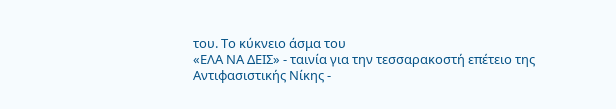του. Το κύκνειο άσμα του
«ΕΛΑ ΝΑ ΔΕΙΣ» - ταινία για την τεσσαρακοστή επέτειο της
Αντιφασιστικής Νίκης -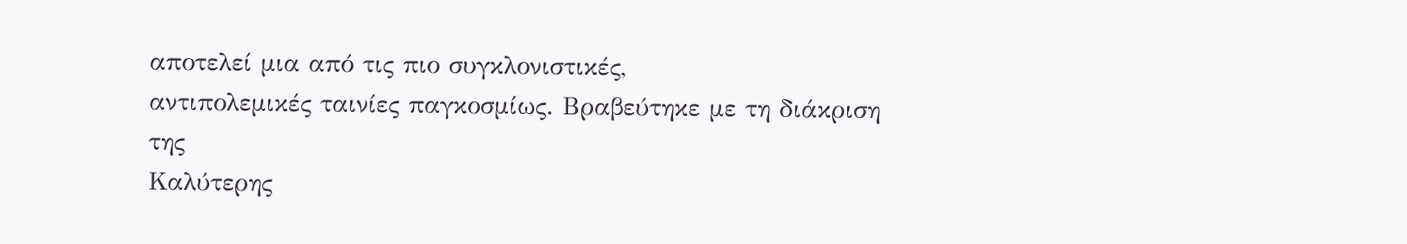αποτελεί μια από τις πιο συγκλονιστικές,
αντιπολεμικές ταινίες παγκοσμίως. Βραβεύτηκε με τη διάκριση της
Καλύτερης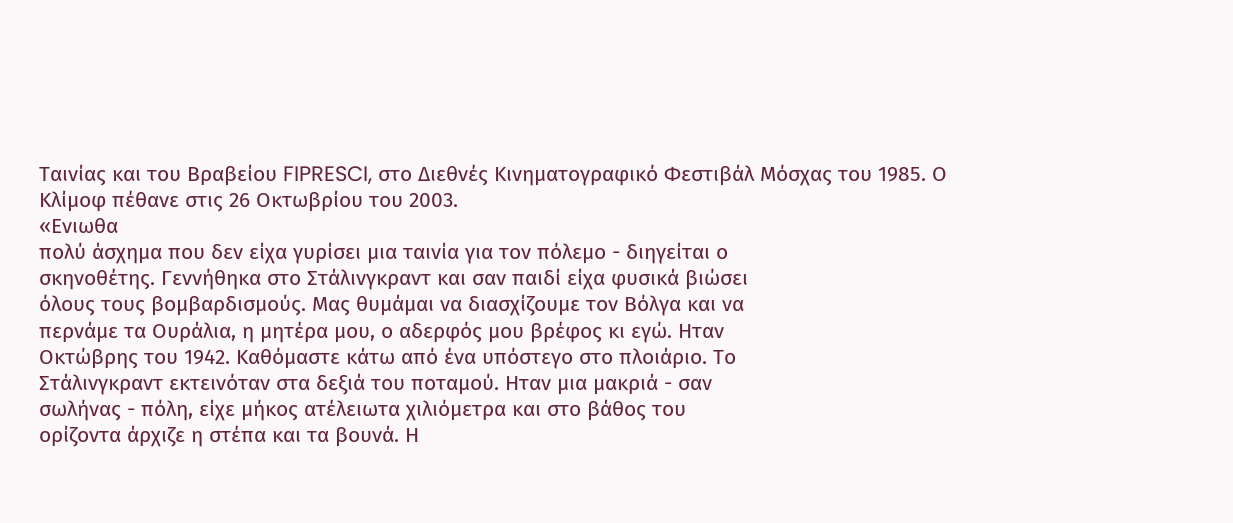Ταινίας και του Βραβείου FIPRESCI, στο Διεθνές Κινηματογραφικό Φεστιβάλ Μόσχας του 1985. Ο Κλίμοφ πέθανε στις 26 Οκτωβρίου του 2003.
«Ενιωθα
πολύ άσχημα που δεν είχα γυρίσει μια ταινία για τον πόλεμο - διηγείται ο
σκηνοθέτης. Γεννήθηκα στο Στάλινγκραντ και σαν παιδί είχα φυσικά βιώσει
όλους τους βομβαρδισμούς. Μας θυμάμαι να διασχίζουμε τον Βόλγα και να
περνάμε τα Ουράλια, η μητέρα μου, ο αδερφός μου βρέφος κι εγώ. Ηταν
Οκτώβρης του 1942. Καθόμαστε κάτω από ένα υπόστεγο στο πλοιάριο. Το
Στάλινγκραντ εκτεινόταν στα δεξιά του ποταμού. Ηταν μια μακριά - σαν
σωλήνας - πόλη, είχε μήκος ατέλειωτα χιλιόμετρα και στο βάθος του
ορίζοντα άρχιζε η στέπα και τα βουνά. Η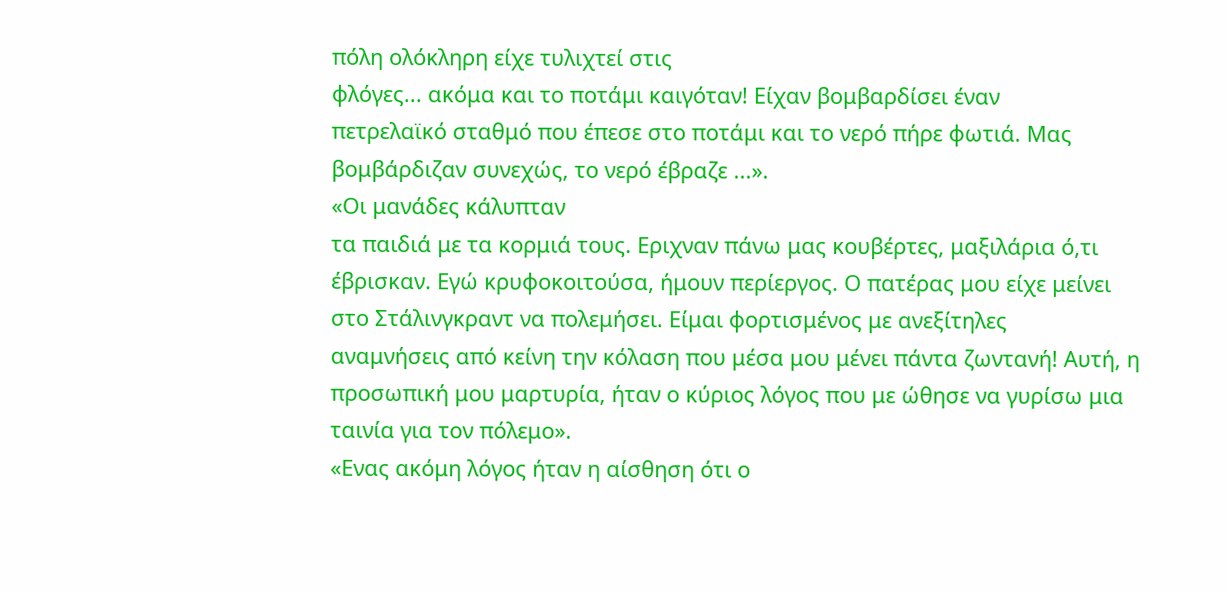πόλη ολόκληρη είχε τυλιχτεί στις
φλόγες... ακόμα και το ποτάμι καιγόταν! Είχαν βομβαρδίσει έναν
πετρελαϊκό σταθμό που έπεσε στο ποτάμι και το νερό πήρε φωτιά. Μας
βομβάρδιζαν συνεχώς, το νερό έβραζε ...».
«Οι μανάδες κάλυπταν
τα παιδιά με τα κορμιά τους. Εριχναν πάνω μας κουβέρτες, μαξιλάρια ό,τι
έβρισκαν. Εγώ κρυφοκοιτούσα, ήμουν περίεργος. Ο πατέρας μου είχε μείνει
στο Στάλινγκραντ να πολεμήσει. Είμαι φορτισμένος με ανεξίτηλες
αναμνήσεις από κείνη την κόλαση που μέσα μου μένει πάντα ζωντανή! Αυτή, η
προσωπική μου μαρτυρία, ήταν ο κύριος λόγος που με ώθησε να γυρίσω μια
ταινία για τον πόλεμο».
«Ενας ακόμη λόγος ήταν η αίσθηση ότι ο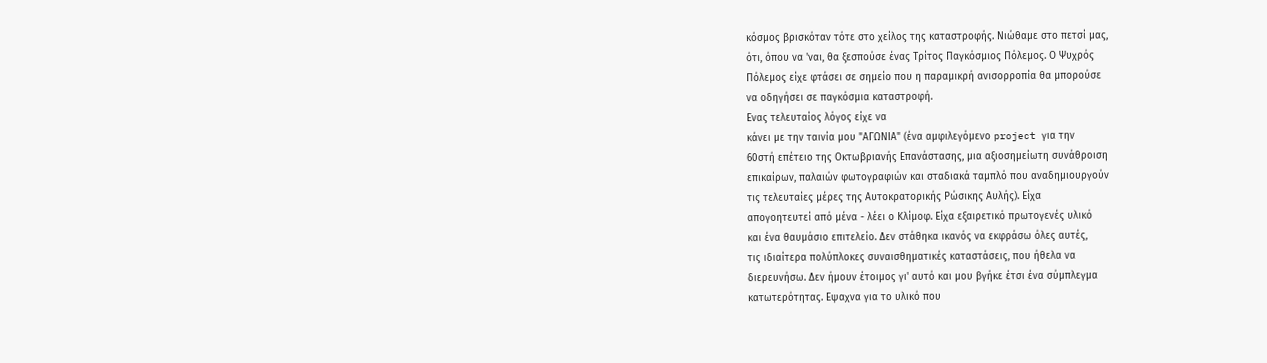κόσμος βρισκόταν τότε στο χείλος της καταστροφής. Νιώθαμε στο πετσί μας,
ότι, όπου να 'ναι, θα ξεσπούσε ένας Τρίτος Παγκόσμιος Πόλεμος. Ο Ψυχρός
Πόλεμος είχε φτάσει σε σημείο που η παραμικρή ανισορροπία θα μπορούσε
να οδηγήσει σε παγκόσμια καταστροφή.
Ενας τελευταίος λόγος είχε να
κάνει με την ταινία μου "ΑΓΩΝΙΑ" (ένα αμφιλεγόμενο project για την
60στή επέτειο της Οκτωβριανής Επανάστασης, μια αξιοσημείωτη συνάθροιση
επικαίρων, παλαιών φωτογραφιών και σταδιακά ταμπλό που αναδημιουργούν
τις τελευταίες μέρες της Αυτοκρατορικής Ρώσικης Αυλής). Είχα
απογοητευτεί από μένα - λέει ο Κλίμοφ. Είχα εξαιρετικό πρωτογενές υλικό
και ένα θαυμάσιο επιτελείο. Δεν στάθηκα ικανός να εκφράσω όλες αυτές,
τις ιδιαίτερα πολύπλοκες συναισθηματικές καταστάσεις, που ήθελα να
διερευνήσω. Δεν ήμουν έτοιμος γι' αυτό και μου βγήκε έτσι ένα σύμπλεγμα
κατωτερότητας. Εψαχνα για το υλικό που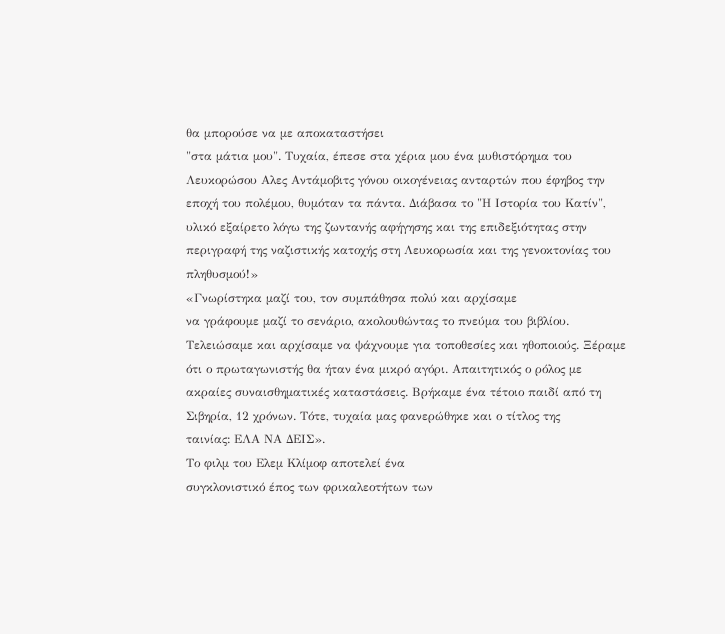θα μπορούσε να με αποκαταστήσει
"στα μάτια μου". Τυχαία, έπεσε στα χέρια μου ένα μυθιστόρημα του
Λευκορώσου Αλες Αντάμοβιτς γόνου οικογένειας ανταρτών που έφηβος την
εποχή του πολέμου, θυμόταν τα πάντα. Διάβασα το "Η Ιστορία του Κατίν",
υλικό εξαίρετο λόγω της ζωντανής αφήγησης και της επιδεξιότητας στην
περιγραφή της ναζιστικής κατοχής στη Λευκορωσία και της γενοκτονίας του
πληθυσμού!»
«Γνωρίστηκα μαζί του, τον συμπάθησα πολύ και αρχίσαμε
να γράφουμε μαζί το σενάριο, ακολουθώντας το πνεύμα του βιβλίου.
Τελειώσαμε και αρχίσαμε να ψάχνουμε για τοποθεσίες και ηθοποιούς. Ξέραμε
ότι ο πρωταγωνιστής θα ήταν ένα μικρό αγόρι. Απαιτητικός ο ρόλος με
ακραίες συναισθηματικές καταστάσεις. Βρήκαμε ένα τέτοιο παιδί από τη
Σιβηρία, 12 χρόνων. Τότε, τυχαία μας φανερώθηκε και ο τίτλος της
ταινίας: ΕΛΑ ΝΑ ΔΕΙΣ».
Το φιλμ του Ελεμ Κλίμοφ αποτελεί ένα
συγκλονιστικό έπος των φρικαλεοτήτων των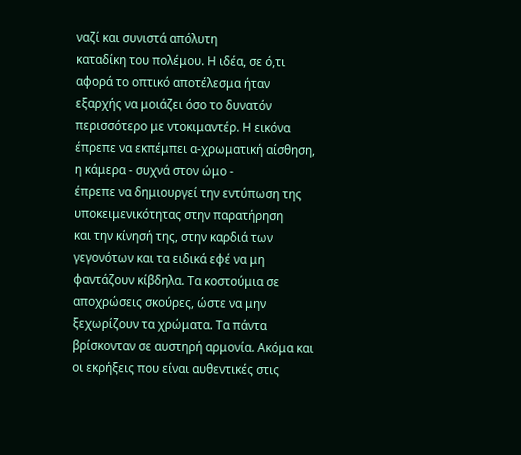ναζί και συνιστά απόλυτη
καταδίκη του πολέμου. Η ιδέα, σε ό,τι αφορά το οπτικό αποτέλεσμα ήταν
εξαρχής να μοιάζει όσο το δυνατόν περισσότερο με ντοκιμαντέρ. Η εικόνα
έπρεπε να εκπέμπει α-χρωματική αίσθηση, η κάμερα - συχνά στον ώμο -
έπρεπε να δημιουργεί την εντύπωση της υποκειμενικότητας στην παρατήρηση
και την κίνησή της, στην καρδιά των γεγονότων και τα ειδικά εφέ να μη
φαντάζουν κίβδηλα. Τα κοστούμια σε αποχρώσεις σκούρες, ώστε να μην
ξεχωρίζουν τα χρώματα. Τα πάντα βρίσκονταν σε αυστηρή αρμονία. Ακόμα και
οι εκρήξεις που είναι αυθεντικές στις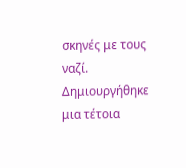σκηνές με τους ναζί.
Δημιουργήθηκε μια τέτοια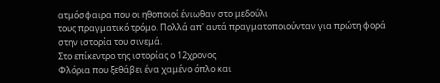ατμόσφαιρα που οι ηθοποιοί ένιωθαν στο μεδούλι
τους πραγματικό τρόμο. Πολλά απ' αυτά πραγματοποιούνταν για πρώτη φορά
στην ιστορία του σινεμά.
Στο επίκεντρο της ιστορίας ο 12χρονος
Φλόρια που ξεθάβει ένα χαμένο όπλο και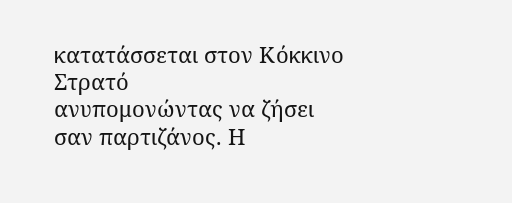κατατάσσεται στον Κόκκινο Στρατό
ανυπομονώντας να ζήσει σαν παρτιζάνος. Η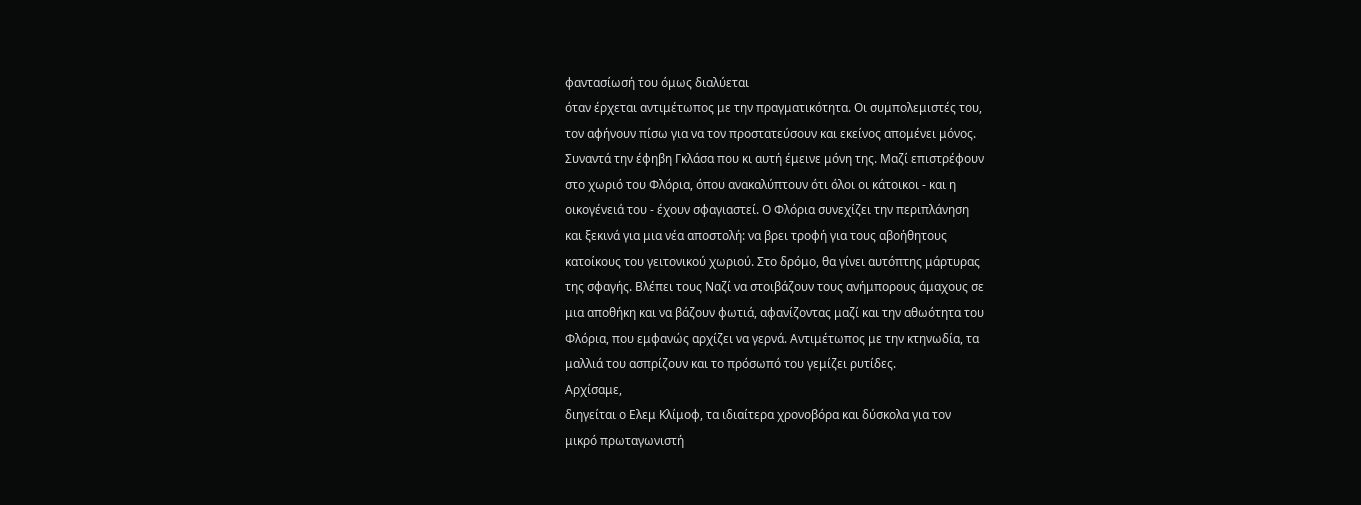φαντασίωσή του όμως διαλύεται
όταν έρχεται αντιμέτωπος με την πραγματικότητα. Οι συμπολεμιστές του,
τον αφήνουν πίσω για να τον προστατεύσουν και εκείνος απομένει μόνος.
Συναντά την έφηβη Γκλάσα που κι αυτή έμεινε μόνη της. Μαζί επιστρέφουν
στο χωριό του Φλόρια, όπου ανακαλύπτουν ότι όλοι οι κάτοικοι - και η
οικογένειά του - έχουν σφαγιαστεί. Ο Φλόρια συνεχίζει την περιπλάνηση
και ξεκινά για μια νέα αποστολή: να βρει τροφή για τους αβοήθητους
κατοίκους του γειτονικού χωριού. Στο δρόμο, θα γίνει αυτόπτης μάρτυρας
της σφαγής. Βλέπει τους Ναζί να στοιβάζουν τους ανήμπορους άμαχους σε
μια αποθήκη και να βάζουν φωτιά, αφανίζοντας μαζί και την αθωότητα του
Φλόρια, που εμφανώς αρχίζει να γερνά. Αντιμέτωπος με την κτηνωδία, τα
μαλλιά του ασπρίζουν και το πρόσωπό του γεμίζει ρυτίδες.
Αρχίσαμε,
διηγείται ο Ελεμ Κλίμοφ, τα ιδιαίτερα χρονοβόρα και δύσκολα για τον
μικρό πρωταγωνιστή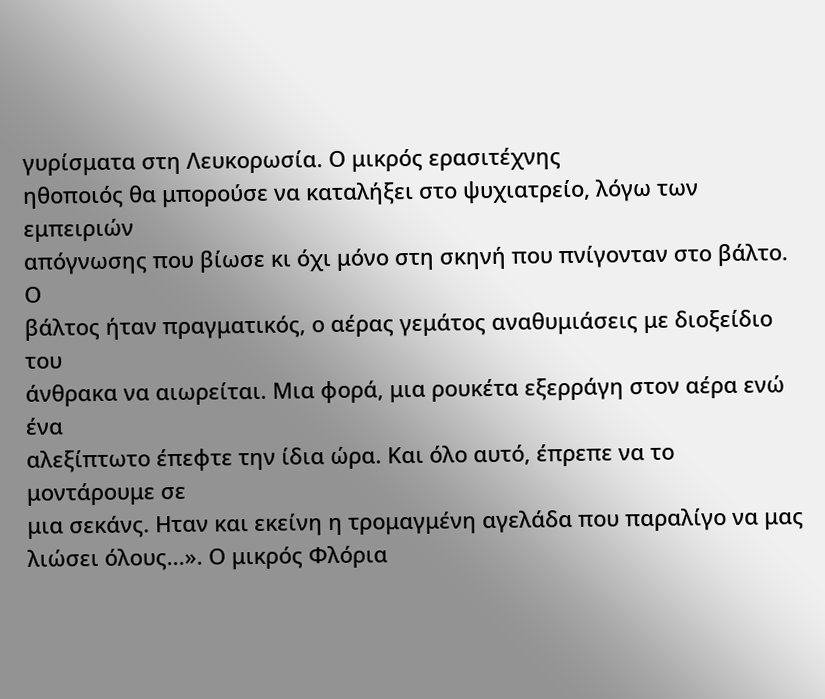γυρίσματα στη Λευκορωσία. Ο μικρός ερασιτέχνης
ηθοποιός θα μπορούσε να καταλήξει στο ψυχιατρείο, λόγω των εμπειριών
απόγνωσης που βίωσε κι όχι μόνο στη σκηνή που πνίγονταν στο βάλτο. Ο
βάλτος ήταν πραγματικός, ο αέρας γεμάτος αναθυμιάσεις με διοξείδιο του
άνθρακα να αιωρείται. Μια φορά, μια ρουκέτα εξερράγη στον αέρα ενώ ένα
αλεξίπτωτο έπεφτε την ίδια ώρα. Και όλο αυτό, έπρεπε να το μοντάρουμε σε
μια σεκάνς. Ηταν και εκείνη η τρομαγμένη αγελάδα που παραλίγο να μας
λιώσει όλους...». Ο μικρός Φλόρια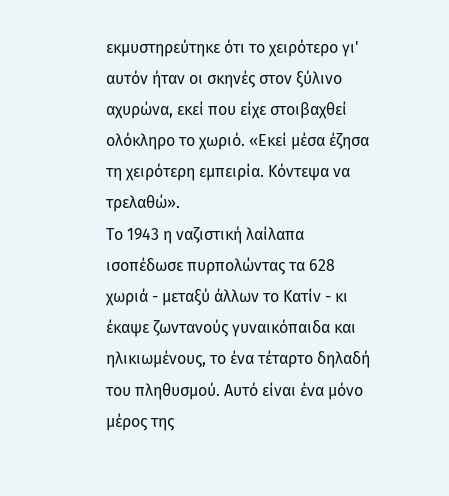εκμυστηρεύτηκε ότι το χειρότερο γι'
αυτόν ήταν οι σκηνές στον ξύλινο αχυρώνα, εκεί που είχε στοιβαχθεί
ολόκληρο το χωριό. «Εκεί μέσα έζησα τη χειρότερη εμπειρία. Κόντεψα να
τρελαθώ».
Το 1943 η ναζιστική λαίλαπα ισοπέδωσε πυρπολώντας τα 628
χωριά - μεταξύ άλλων το Κατίν - κι έκαψε ζωντανούς γυναικόπαιδα και
ηλικιωμένους, το ένα τέταρτο δηλαδή του πληθυσμού. Αυτό είναι ένα μόνο
μέρος της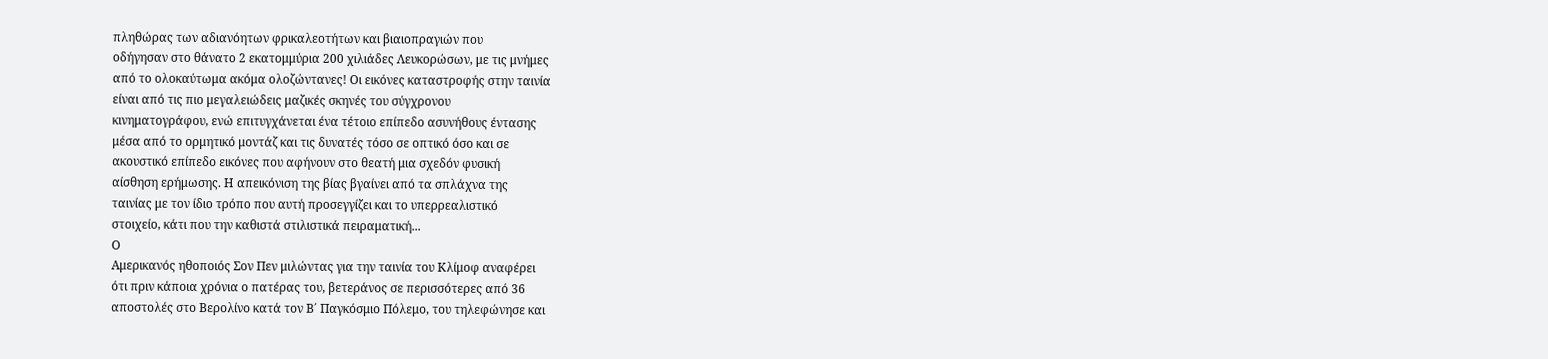πληθώρας των αδιανόητων φρικαλεοτήτων και βιαιοπραγιών που
οδήγησαν στο θάνατο 2 εκατομμύρια 200 χιλιάδες Λευκορώσων, με τις μνήμες
από το ολοκαύτωμα ακόμα ολοζώντανες! Οι εικόνες καταστροφής στην ταινία
είναι από τις πιο μεγαλειώδεις μαζικές σκηνές του σύγχρονου
κινηματογράφου, ενώ επιτυγχάνεται ένα τέτοιο επίπεδο ασυνήθους έντασης
μέσα από το ορμητικό μοντάζ και τις δυνατές τόσο σε οπτικό όσο και σε
ακουστικό επίπεδο εικόνες που αφήνουν στο θεατή μια σχεδόν φυσική
αίσθηση ερήμωσης. Η απεικόνιση της βίας βγαίνει από τα σπλάχνα της
ταινίας με τον ίδιο τρόπο που αυτή προσεγγίζει και το υπερρεαλιστικό
στοιχείο, κάτι που την καθιστά στιλιστικά πειραματική...
Ο
Αμερικανός ηθοποιός Σον Πεν μιλώντας για την ταινία του Κλίμοφ αναφέρει
ότι πριν κάποια χρόνια ο πατέρας του, βετεράνος σε περισσότερες από 36
αποστολές στο Βερολίνο κατά τον Β΄ Παγκόσμιο Πόλεμο, του τηλεφώνησε και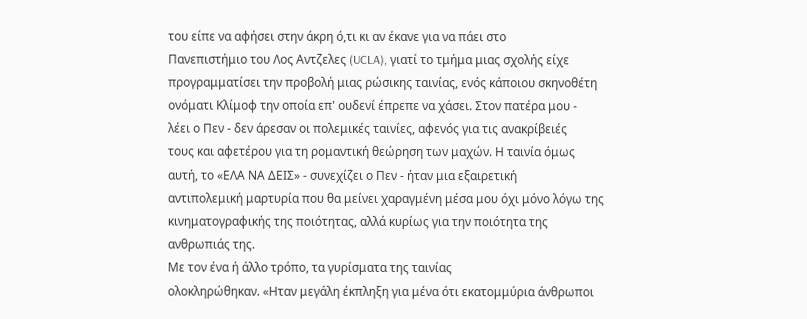του είπε να αφήσει στην άκρη ό,τι κι αν έκανε για να πάει στο
Πανεπιστήμιο του Λος Αντζελες (UCLA), γιατί το τμήμα μιας σχολής είχε
προγραμματίσει την προβολή μιας ρώσικης ταινίας, ενός κάποιου σκηνοθέτη
ονόματι Κλίμοφ την οποία επ' ουδενί έπρεπε να χάσει. Στον πατέρα μου -
λέει ο Πεν - δεν άρεσαν οι πολεμικές ταινίες, αφενός για τις ανακρίβειές
τους και αφετέρου για τη ρομαντική θεώρηση των μαχών. Η ταινία όμως
αυτή, το «ΕΛΑ ΝΑ ΔΕΙΣ» - συνεχίζει ο Πεν - ήταν μια εξαιρετική
αντιπολεμική μαρτυρία που θα μείνει χαραγμένη μέσα μου όχι μόνο λόγω της
κινηματογραφικής της ποιότητας, αλλά κυρίως για την ποιότητα της
ανθρωπιάς της.
Με τον ένα ή άλλο τρόπο, τα γυρίσματα της ταινίας
ολοκληρώθηκαν. «Ηταν μεγάλη έκπληξη για μένα ότι εκατομμύρια άνθρωποι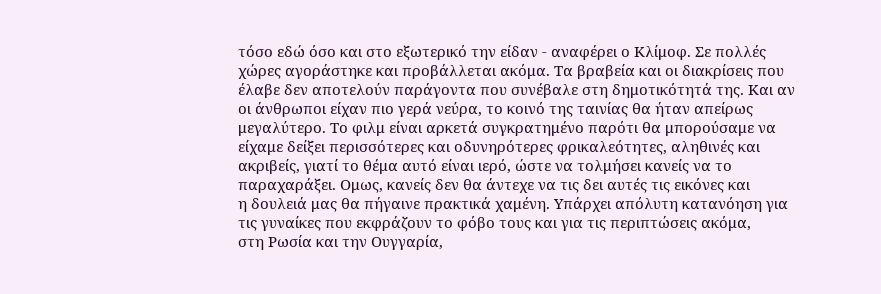τόσο εδώ όσο και στο εξωτερικό την είδαν - αναφέρει ο Κλίμοφ. Σε πολλές
χώρες αγοράστηκε και προβάλλεται ακόμα. Τα βραβεία και οι διακρίσεις που
έλαβε δεν αποτελούν παράγοντα που συνέβαλε στη δημοτικότητά της. Και αν
οι άνθρωποι είχαν πιο γερά νεύρα, το κοινό της ταινίας θα ήταν απείρως
μεγαλύτερο. Το φιλμ είναι αρκετά συγκρατημένο παρότι θα μπορούσαμε να
είχαμε δείξει περισσότερες και οδυνηρότερες φρικαλεότητες, αληθινές και
ακριβείς, γιατί το θέμα αυτό είναι ιερό, ώστε να τολμήσει κανείς να το
παραχαράξει. Ομως, κανείς δεν θα άντεχε να τις δει αυτές τις εικόνες και
η δουλειά μας θα πήγαινε πρακτικά χαμένη. Υπάρχει απόλυτη κατανόηση για
τις γυναίκες που εκφράζουν το φόβο τους και για τις περιπτώσεις ακόμα,
στη Ρωσία και την Ουγγαρία,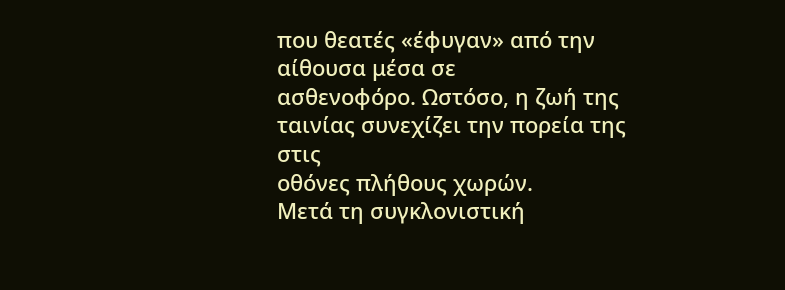που θεατές «έφυγαν» από την αίθουσα μέσα σε
ασθενοφόρο. Ωστόσο, η ζωή της ταινίας συνεχίζει την πορεία της στις
οθόνες πλήθους χωρών.
Μετά τη συγκλονιστική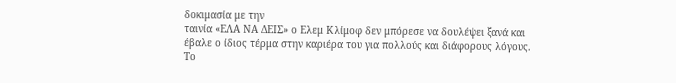δοκιμασία με την
ταινία «ΕΛΑ ΝΑ ΔΕΙΣ» ο Ελεμ Κλίμοφ δεν μπόρεσε να δουλέψει ξανά και
έβαλε ο ίδιος τέρμα στην καριέρα του για πολλούς και διάφορους λόγους.
Το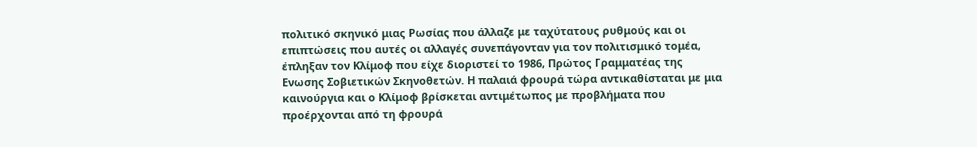πολιτικό σκηνικό μιας Ρωσίας που άλλαζε με ταχύτατους ρυθμούς και οι
επιπτώσεις που αυτές οι αλλαγές συνεπάγονταν για τον πολιτισμικό τομέα,
έπληξαν τον Κλίμοφ που είχε διοριστεί το 1986, Πρώτος Γραμματέας της
Ενωσης Σοβιετικών Σκηνοθετών. Η παλαιά φρουρά τώρα αντικαθίσταται με μια
καινούργια και ο Κλίμοφ βρίσκεται αντιμέτωπος με προβλήματα που
προέρχονται από τη φρουρά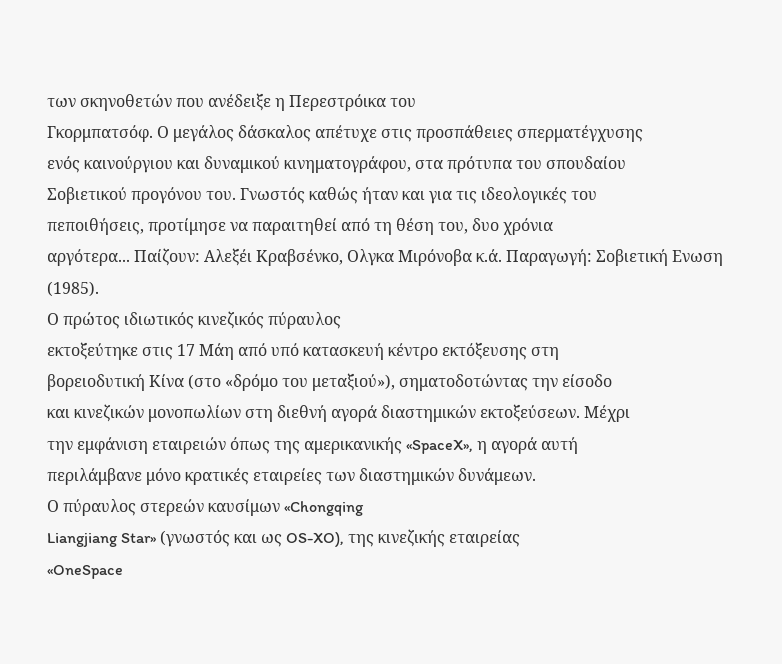των σκηνοθετών που ανέδειξε η Περεστρόικα του
Γκορμπατσόφ. Ο μεγάλος δάσκαλος απέτυχε στις προσπάθειες σπερματέγχυσης
ενός καινούργιου και δυναμικού κινηματογράφου, στα πρότυπα του σπουδαίου
Σοβιετικού προγόνου του. Γνωστός καθώς ήταν και για τις ιδεολογικές του
πεποιθήσεις, προτίμησε να παραιτηθεί από τη θέση του, δυο χρόνια
αργότερα... Παίζουν: Αλεξέι Κραβσένκο, Ολγκα Μιρόνοβα κ.ά. Παραγωγή: Σοβιετική Ενωση (1985).
Ο πρώτος ιδιωτικός κινεζικός πύραυλος
εκτοξεύτηκε στις 17 Μάη από υπό κατασκευή κέντρο εκτόξευσης στη
βορειοδυτική Κίνα (στο «δρόμο του μεταξιού»), σηματοδοτώντας την είσοδο
και κινεζικών μονοπωλίων στη διεθνή αγορά διαστημικών εκτοξεύσεων. Μέχρι
την εμφάνιση εταιρειών όπως της αμερικανικής «SpaceX», η αγορά αυτή
περιλάμβανε μόνο κρατικές εταιρείες των διαστημικών δυνάμεων.
Ο πύραυλος στερεών καυσίμων «Chongqing
Liangjiang Star» (γνωστός και ως OS-XO), της κινεζικής εταιρείας
«OneSpace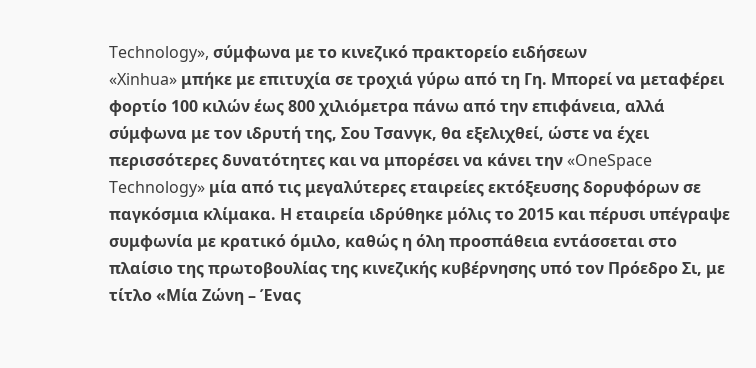Technology», σύμφωνα με το κινεζικό πρακτορείο ειδήσεων
«Xinhua» μπήκε με επιτυχία σε τροχιά γύρω από τη Γη. Μπορεί να μεταφέρει
φορτίο 100 κιλών έως 800 χιλιόμετρα πάνω από την επιφάνεια, αλλά
σύμφωνα με τον ιδρυτή της, Σου Τσανγκ, θα εξελιχθεί, ώστε να έχει
περισσότερες δυνατότητες και να μπορέσει να κάνει την «OneSpace
Technology» μία από τις μεγαλύτερες εταιρείες εκτόξευσης δορυφόρων σε
παγκόσμια κλίμακα. Η εταιρεία ιδρύθηκε μόλις το 2015 και πέρυσι υπέγραψε
συμφωνία με κρατικό όμιλο, καθώς η όλη προσπάθεια εντάσσεται στο
πλαίσιο της πρωτοβουλίας της κινεζικής κυβέρνησης υπό τον Πρόεδρο Σι, με
τίτλο «Μία Ζώνη – Ένας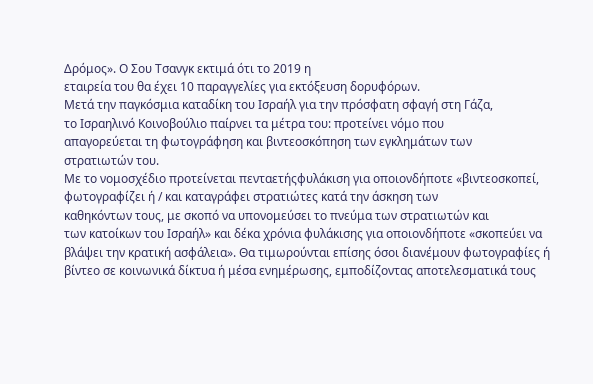Δρόμος». Ο Σου Τσανγκ εκτιμά ότι το 2019 η
εταιρεία του θα έχει 10 παραγγελίες για εκτόξευση δορυφόρων.
Μετά την παγκόσμια καταδίκη του Ισραήλ για την πρόσφατη σφαγή στη Γάζα,
το Ισραηλινό Κοινοβούλιο παίρνει τα μέτρα του: προτείνει νόμο που
απαγορεύεται τη φωτογράφηση και βιντεοσκόπηση των εγκλημάτων των
στρατιωτών του.
Με το νομοσχέδιο προτείνεται πενταετήςφυλάκιση για οποιονδήποτε «βιντεοσκοπεί,
φωτογραφίζει ή / και καταγράφει στρατιώτες κατά την άσκηση των
καθηκόντων τους, με σκοπό να υπονομεύσει το πνεύμα των στρατιωτών και
των κατοίκων του Ισραήλ» και δέκα χρόνια φυλάκισης για οποιονδήποτε «σκοπεύει να βλάψει την κρατική ασφάλεια». Θα τιμωρούνται επίσης όσοι διανέμουν φωτογραφίες ή βίντεο σε κοινωνικά δίκτυα ή μέσα ενημέρωσης, εμποδίζοντας αποτελεσματικά τους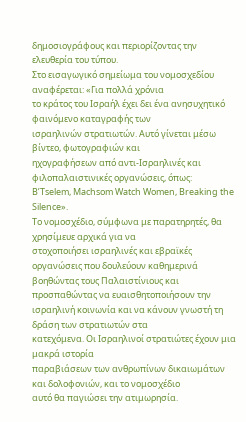δημοσιογράφους και περιορίζοντας την ελευθερία του τύπου.
Στο εισαγωγικό σημείωμα του νομοσχεδίου αναφέρεται: «Για πολλά χρόνια
το κράτος του Ισραήλ έχει δει ένα ανησυχητικό φαινόμενο καταγραφής των
ισραηλινών στρατιωτών. Αυτό γίνεται μέσω βίντεο, φωτογραφιών και
ηχογραφήσεων από αντι-Ισραηλινές και φιλοπαλαιστινικές οργανώσεις, όπως:
B’Tselem, Machsom Watch Women, Breaking the Silence».
Το νομοσχέδιο, σύμφωνα με παρατηρητές, θα χρησίμευε αρχικά για να
στοχοποιήσει ισραηλινές και εβραϊκές οργανώσεις που δουλεύουν καθημερινά
βοηθώντας τους Παλαιστίνιους και προσπαθώντας να ευαισθητοποιήσουν την
ισραηλινή κοινωνία και να κάνουν γνωστή τη δράση των στρατιωτών στα
κατεχόμενα. Οι Ισραηλινοί στρατιώτες έχουν μια μακρά ιστορία
παραβιάσεων των ανθρωπίνων δικαιωμάτων και δολοφονιών, και το νομοσχέδιο
αυτό θα παγιώσει την ατιμωρησία.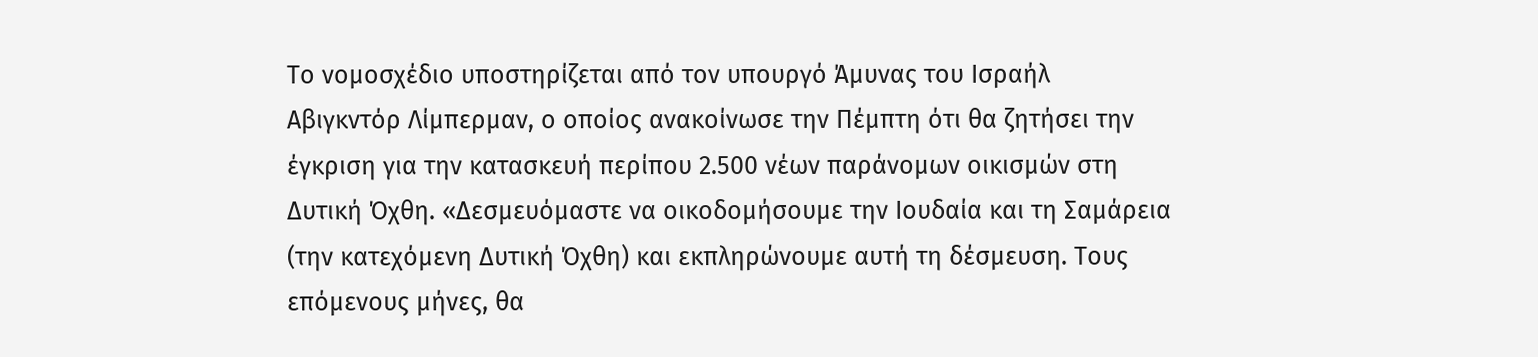Το νομοσχέδιο υποστηρίζεται από τον υπουργό Άμυνας του Ισραήλ
Αβιγκντόρ Λίμπερμαν, ο οποίος ανακοίνωσε την Πέμπτη ότι θα ζητήσει την
έγκριση για την κατασκευή περίπου 2.500 νέων παράνομων οικισμών στη
Δυτική Όχθη. «Δεσμευόμαστε να οικοδομήσουμε την Ιουδαία και τη Σαμάρεια
(την κατεχόμενη Δυτική Όχθη) και εκπληρώνουμε αυτή τη δέσμευση. Τους
επόμενους μήνες, θα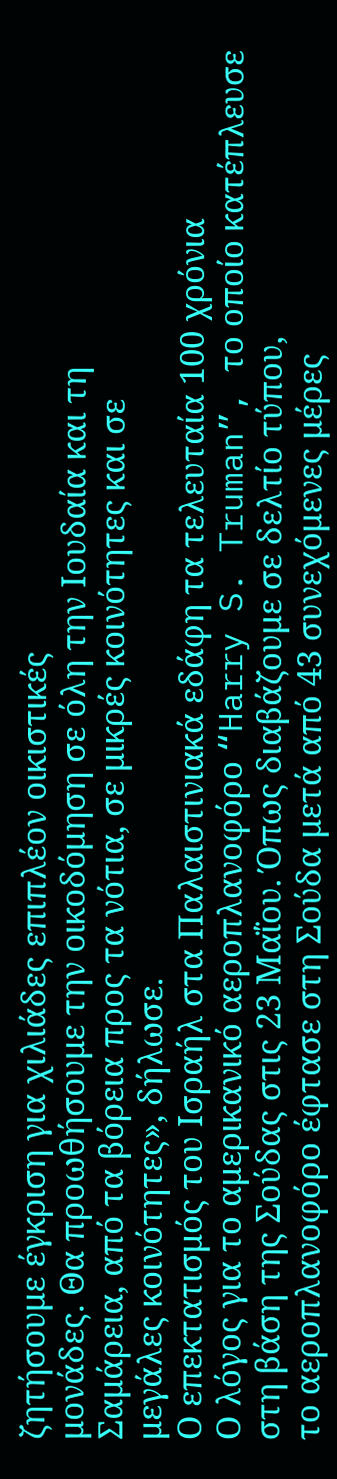ζητήσουμε έγκριση για χιλιάδες επιπλέον οικιστικές
μονάδες. Θα προωθήσουμε την οικοδόμηση σε όλη την Ιουδαία και τη
Σαμάρεια, από τα βόρεια προς τα νότια, σε μικρές κοινότητες και σε
μεγάλες κοινότητες», δήλωσε.
Ο επεκτατισμός του Ισραήλ στα Παλαιστινιακά εδάφη τα τελευταία 100 χρόνια
Ο λόγος για το αμερικανικό αεροπλανοφόρο “Harry S. Truman”, το οποίο κατέπλευσε στη βάση της Σούδας στις 23 Μαΐου. Όπως διαβάζουμε σε δελτίο τύπου,
το αεροπλανοφόρο έφτασε στη Σούδα μετά από 43 συνεχόμενες μέρες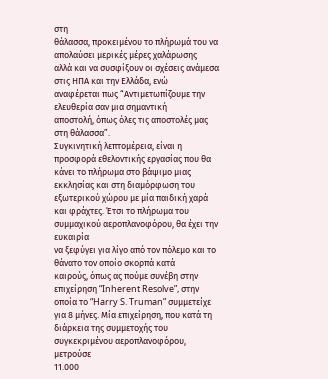στη
θάλασσα, προκειμένου το πλήρωμά του να απολαύσει μερικές μέρες χαλάρωσης
αλλά και να συσφίξουν οι σχέσεις ανάμεσα στις ΗΠΑ και την Ελλάδα, ενώ
αναφέρεται πως “Αντιμετωπίζουμε την ελευθερία σαν μια σημαντική
αποστολή, όπως όλες τις αποστολές μας στη θάλασσα”.
Συγκινητική λεπτομέρεια, είναι η προσφορά εθελοντικής εργασίας που θα
κάνει το πλήρωμα στο βάψιμο μιας εκκλησίας και στη διαμόρφωση του
εξωτερικού χώρου με μία παιδική χαρά και φράχτες. Έτσι το πλήρωμα του συμμαχικού αεροπλανοφόρου, θα έχει την ευκαιρία
να ξεφύγει για λίγο από τον πόλεμο και το θάνατο τον οποίο σκορπά κατά
καιρούς, όπως ας πούμε συνέβη στην επιχείρηση “Inherent Resolve”, στην
οποία το “Harry S. Truman” συμμετείχε για 8 μήνες. Μία επιχείρηση, που κατά τη διάρκεια της συμμετοχής του συγκεκριμένου αεροπλανοφόρου, μετρούσε
11.000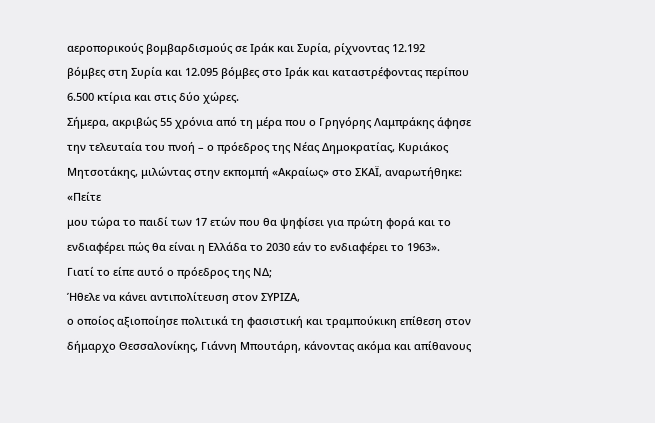αεροπορικούς βομβαρδισμούς σε Ιράκ και Συρία, ρίχνοντας 12.192
βόμβες στη Συρία και 12.095 βόμβες στο Ιράκ και καταστρέφοντας περίπου
6.500 κτίρια και στις δύο χώρες.
Σήμερα, ακριβώς 55 χρόνια από τη μέρα που ο Γρηγόρης Λαμπράκης άφησε την τελευταία του πνοή – ο πρόεδρος της Νέας Δημοκρατίας, Κυριάκος Μητσοτάκης, μιλώντας στην εκπομπή «Ακραίως» στο ΣΚΑΪ, αναρωτήθηκε:
«Πείτε
μου τώρα το παιδί των 17 ετών που θα ψηφίσει για πρώτη φορά και το
ενδιαφέρει πώς θα είναι η Ελλάδα το 2030 εάν το ενδιαφέρει το 1963».
Γιατί το είπε αυτό ο πρόεδρος της ΝΔ;
Ήθελε να κάνει αντιπολίτευση στον ΣΥΡΙΖΑ,
ο οποίος αξιοποίησε πολιτικά τη φασιστική και τραμπούκικη επίθεση στον
δήμαρχο Θεσσαλονίκης, Γιάννη Μπουτάρη, κάνοντας ακόμα και απίθανους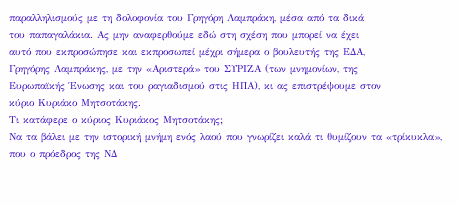παραλληλισμούς με τη δολοφονία του Γρηγόρη Λαμπράκη, μέσα από τα δικά
του παπαγαλάκια. Ας μην αναφερθούμε εδώ στη σχέση που μπορεί να έχει
αυτό που εκπροσώπησε και εκπροσωπεί μέχρι σήμερα ο βουλευτής της ΕΔΑ,
Γρηγόρης Λαμπράκης, με την «Αριστερά» του ΣΥΡΙΖΑ (των μνημονίων, της
Ευρωπαϊκής Ένωσης και του ραγιαδισμού στις ΗΠΑ), κι ας επιστρέψουμε στον
κύριο Κυριάκο Μητσοτάκης.
Τι κατάφερε ο κύριος Κυριάκος Μητσοτάκης;
Να τα βάλει με την ιστορική μνήμη ενός λαού που γνωρίζει καλά τι θυμίζουν τα «τρίκυκλα», που ο πρόεδρος της ΝΔ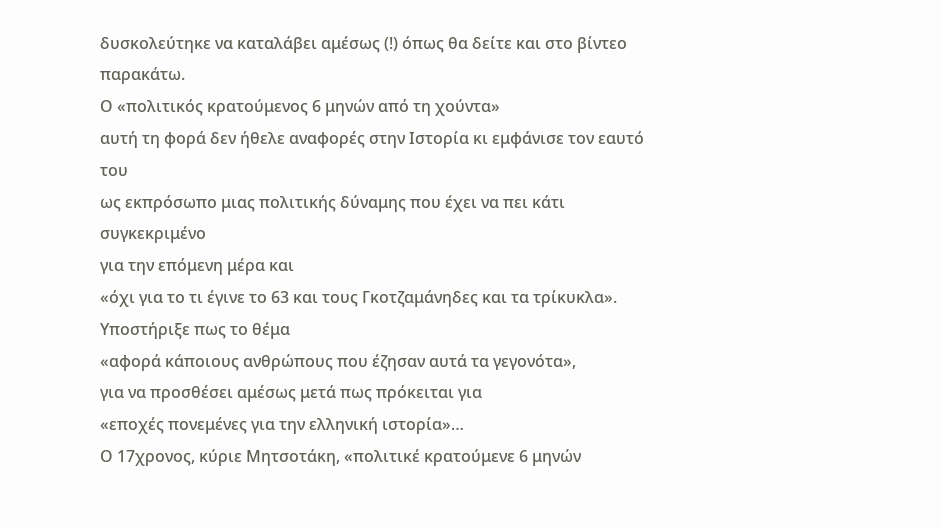δυσκολεύτηκε να καταλάβει αμέσως (!) όπως θα δείτε και στο βίντεο παρακάτω.
Ο «πολιτικός κρατούμενος 6 μηνών από τη χούντα»
αυτή τη φορά δεν ήθελε αναφορές στην Ιστορία κι εμφάνισε τον εαυτό του
ως εκπρόσωπο μιας πολιτικής δύναμης που έχει να πει κάτι συγκεκριμένο
για την επόμενη μέρα και
«όχι για το τι έγινε το 63 και τους Γκοτζαμάνηδες και τα τρίκυκλα».
Υποστήριξε πως το θέμα
«αφορά κάποιους ανθρώπους που έζησαν αυτά τα γεγονότα»,
για να προσθέσει αμέσως μετά πως πρόκειται για
«εποχές πονεμένες για την ελληνική ιστορία»…
Ο 17χρονος, κύριε Μητσοτάκη, «πολιτικέ κρατούμενε 6 μηνών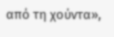από τη χούντα»,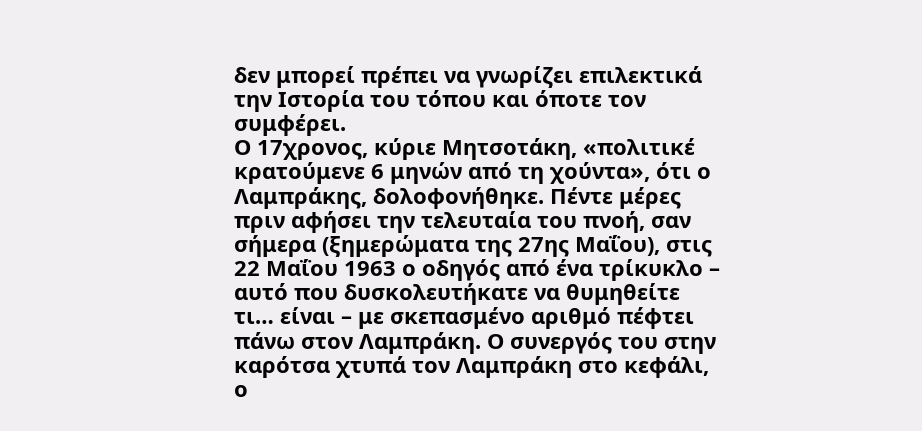δεν μπορεί πρέπει να γνωρίζει επιλεκτικά την Ιστορία του τόπου και όποτε τον συμφέρει.
Ο 17χρονος, κύριε Μητσοτάκη, «πολιτικέ κρατούμενε 6 μηνών από τη χούντα», ότι ο Λαμπράκης, δολοφονήθηκε. Πέντε μέρες πριν αφήσει την τελευταία του πνοή, σαν σήμερα (ξημερώματα της 27ης Μαΐου), στις 22 Μαΐου 1963 ο οδηγός από ένα τρίκυκλο – αυτό που δυσκολευτήκατε να θυμηθείτε τι… είναι – με σκεπασμένο αριθμό πέφτει πάνω στον Λαμπράκη. Ο συνεργός του στην καρότσα χτυπά τον Λαμπράκη στο κεφάλι, ο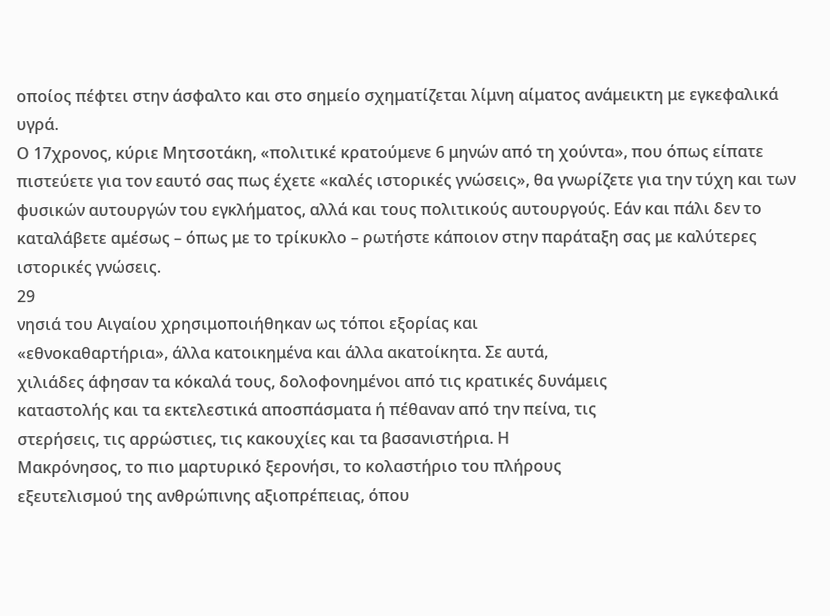οποίος πέφτει στην άσφαλτο και στο σημείο σχηματίζεται λίμνη αίματος ανάμεικτη με εγκεφαλικά υγρά.
Ο 17χρονος, κύριε Μητσοτάκη, «πολιτικέ κρατούμενε 6 μηνών από τη χούντα», που όπως είπατε πιστεύετε για τον εαυτό σας πως έχετε «καλές ιστορικές γνώσεις», θα γνωρίζετε για την τύχη και των φυσικών αυτουργών του εγκλήματος, αλλά και τους πολιτικούς αυτουργούς. Εάν και πάλι δεν το καταλάβετε αμέσως – όπως με το τρίκυκλο – ρωτήστε κάποιον στην παράταξη σας με καλύτερες ιστορικές γνώσεις.
29
νησιά του Αιγαίου χρησιμοποιήθηκαν ως τόποι εξορίας και
«εθνοκαθαρτήρια», άλλα κατοικημένα και άλλα ακατοίκητα. Σε αυτά,
χιλιάδες άφησαν τα κόκαλά τους, δολοφονημένοι από τις κρατικές δυνάμεις
καταστολής και τα εκτελεστικά αποσπάσματα ή πέθαναν από την πείνα, τις
στερήσεις, τις αρρώστιες, τις κακουχίες και τα βασανιστήρια. Η
Μακρόνησος, το πιο μαρτυρικό ξερονήσι, το κολαστήριο του πλήρους
εξευτελισμού της ανθρώπινης αξιοπρέπειας, όπου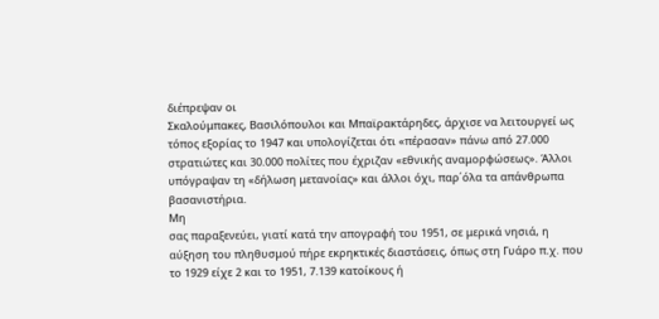διέπρεψαν οι
Σκαλούμπακες, Βασιλόπουλοι και Μπαϊρακτάρηδες, άρχισε να λειτουργεί ως
τόπος εξορίας το 1947 και υπολογίζεται ότι «πέρασαν» πάνω από 27.000
στρατιώτες και 30.000 πολίτες που έχριζαν «εθνικής αναμορφώσεως». Άλλοι
υπόγραψαν τη «δήλωση μετανοίας» και άλλοι όχι, παρ΄όλα τα απάνθρωπα
βασανιστήρια.
Μη
σας παραξενεύει, γιατί κατά την απογραφή του 1951, σε μερικά νησιά, η
αύξηση του πληθυσμού πήρε εκρηκτικές διαστάσεις, όπως στη Γυάρο π.χ. που
το 1929 είχε 2 και το 1951, 7.139 κατοίκους ή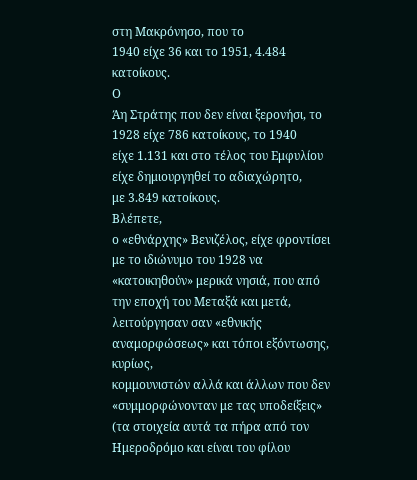στη Μακρόνησο, που το
1940 είχε 36 και το 1951, 4.484 κατοίκους.
Ο
Άη Στράτης που δεν είναι ξερονήσι, το 1928 είχε 786 κατοίκους, το 1940
είχε 1.131 και στο τέλος του Εμφυλίου είχε δημιουργηθεί το αδιαχώρητο,
με 3.849 κατοίκους.
Βλέπετε,
ο «εθνάρχης» Βενιζέλος, είχε φροντίσει με το ιδιώνυμο του 1928 να
«κατοικηθούν» μερικά νησιά, που από την εποχή του Μεταξά και μετά,
λειτούργησαν σαν «εθνικής αναμορφώσεως» και τόποι εξόντωσης, κυρίως,
κομμουνιστών αλλά και άλλων που δεν «συμμορφώνονταν με τας υποδείξεις»
(τα στοιχεία αυτά τα πήρα από τον Ημεροδρόμο και είναι του φίλου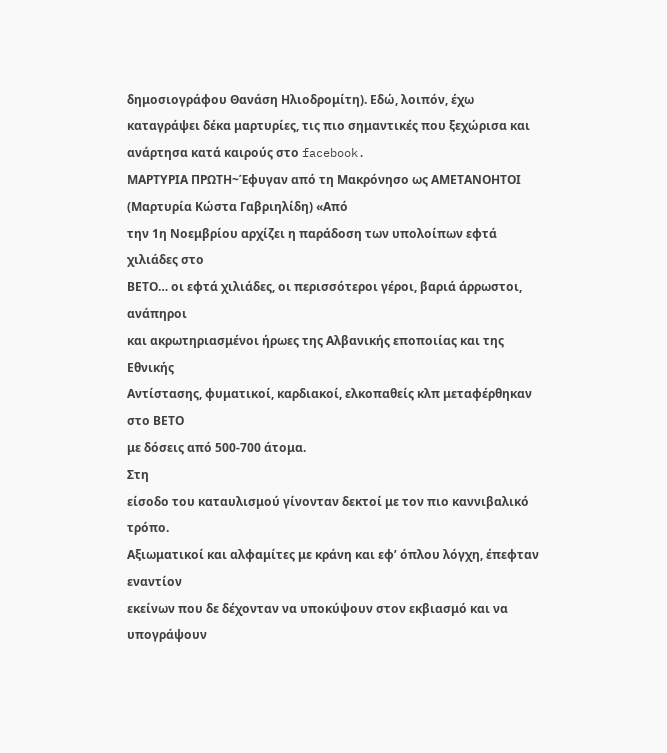δημοσιογράφου Θανάση Ηλιοδρομίτη). Εδώ, λοιπόν, έχω καταγράψει δέκα μαρτυρίες, τις πιο σημαντικές που ξεχώρισα και ανάρτησα κατά καιρούς στο facebook.
ΜΑΡΤΥΡΙΑ ΠΡΩΤΗ~Έφυγαν από τη Μακρόνησο ως ΑΜΕΤΑΝΟΗΤΟΙ
(Μαρτυρία Κώστα Γαβριηλίδη) «Από
την 1η Νοεμβρίου αρχίζει η παράδοση των υπολοίπων εφτά χιλιάδες στο
ΒΕΤΟ… οι εφτά χιλιάδες, οι περισσότεροι γέροι, βαριά άρρωστοι, ανάπηροι
και ακρωτηριασμένοι ήρωες της Αλβανικής εποποιίας και της Εθνικής
Αντίστασης, φυματικοί, καρδιακοί, ελκοπαθείς κλπ μεταφέρθηκαν στο ΒΕΤΟ
με δόσεις από 500-700 άτομα.
Στη
είσοδο του καταυλισμού γίνονταν δεκτοί με τον πιο καννιβαλικό τρόπο.
Αξιωματικοί και αλφαμίτες με κράνη και εφ’ όπλου λόγχη, έπεφταν εναντίον
εκείνων που δε δέχονταν να υποκύψουν στον εκβιασμό και να υπογράψουν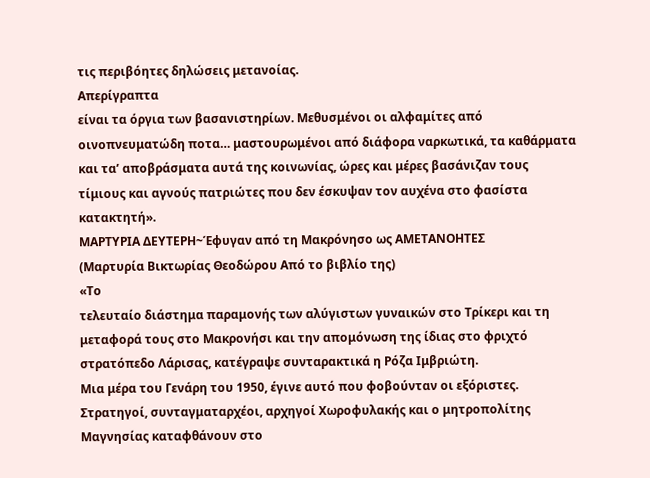τις περιβόητες δηλώσεις μετανοίας.
Απερίγραπτα
είναι τα όργια των βασανιστηρίων. Μεθυσμένοι οι αλφαμίτες από
οινοπνευματώδη ποτα… μαστουρωμένοι από διάφορα ναρκωτικά, τα καθάρματα
και τα’ αποβράσματα αυτά της κοινωνίας, ώρες και μέρες βασάνιζαν τους
τίμιους και αγνούς πατριώτες που δεν έσκυψαν τον αυχένα στο φασίστα
κατακτητή».
ΜΑΡΤΥΡΙΑ ΔΕΥΤΕΡΗ~Έφυγαν από τη Μακρόνησο ως ΑΜΕΤΑΝΟΗΤΕΣ
(Μαρτυρία Βικτωρίας Θεοδώρου Από το βιβλίο της)
«Το
τελευταίο διάστημα παραμονής των αλύγιστων γυναικών στο Τρίκερι και τη
μεταφορά τους στο Μακρονήσι και την απομόνωση της ίδιας στο φριχτό
στρατόπεδο Λάρισας, κατέγραψε συνταρακτικά η Ρόζα Ιμβριώτη.
Μια μέρα του Γενάρη του 1950, έγινε αυτό που φοβούνταν οι εξόριστες.
Στρατηγοί, συνταγματαρχέοι, αρχηγοί Χωροφυλακής και ο μητροπολίτης Μαγνησίας καταφθάνουν στο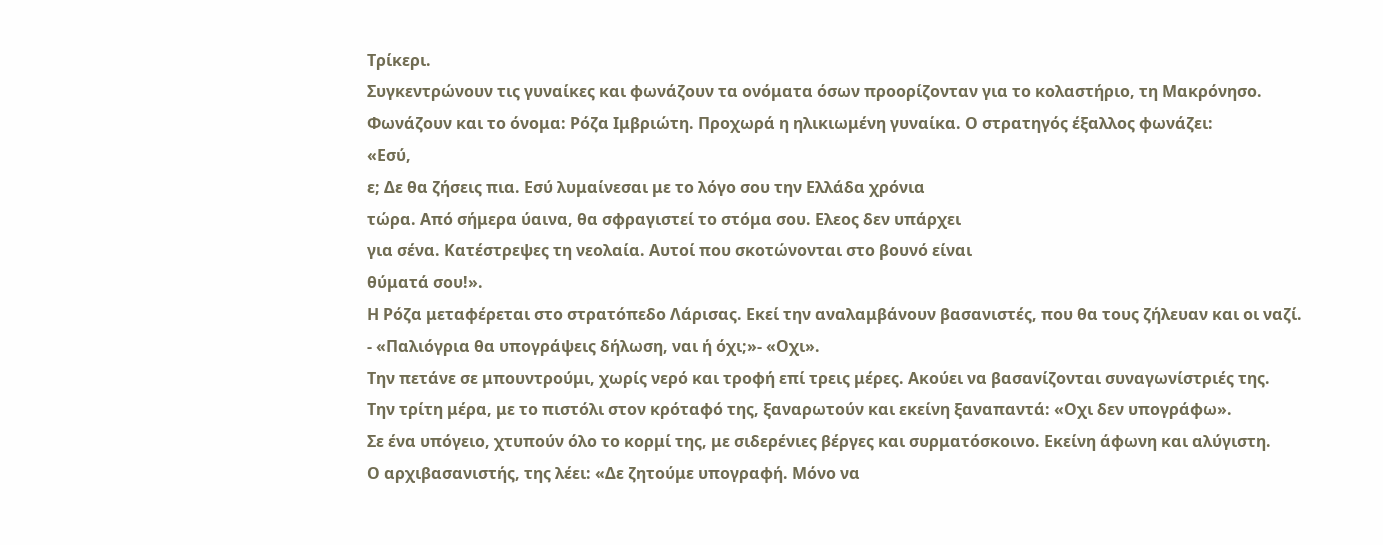Τρίκερι.
Συγκεντρώνουν τις γυναίκες και φωνάζουν τα ονόματα όσων προορίζονταν για το κολαστήριο, τη Μακρόνησο. Φωνάζουν και το όνομα: Ρόζα Ιμβριώτη. Προχωρά η ηλικιωμένη γυναίκα. Ο στρατηγός έξαλλος φωνάζει:
«Εσύ,
ε; Δε θα ζήσεις πια. Εσύ λυμαίνεσαι με το λόγο σου την Ελλάδα χρόνια
τώρα. Από σήμερα ύαινα, θα σφραγιστεί το στόμα σου. Ελεος δεν υπάρχει
για σένα. Κατέστρεψες τη νεολαία. Αυτοί που σκοτώνονται στο βουνό είναι
θύματά σου!».
Η Ρόζα μεταφέρεται στο στρατόπεδο Λάρισας. Εκεί την αναλαμβάνουν βασανιστές, που θα τους ζήλευαν και οι ναζί. - «Παλιόγρια θα υπογράψεις δήλωση, ναι ή όχι;»- «Οχι».
Την πετάνε σε μπουντρούμι, χωρίς νερό και τροφή επί τρεις μέρες. Ακούει να βασανίζονται συναγωνίστριές της.
Την τρίτη μέρα, με το πιστόλι στον κρόταφό της, ξαναρωτούν και εκείνη ξαναπαντά: «Οχι δεν υπογράφω».
Σε ένα υπόγειο, χτυπούν όλο το κορμί της, με σιδερένιες βέργες και συρματόσκοινο. Εκείνη άφωνη και αλύγιστη.
Ο αρχιβασανιστής, της λέει: «Δε ζητούμε υπογραφή. Μόνο να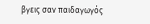βγεις σαν παιδαγωγός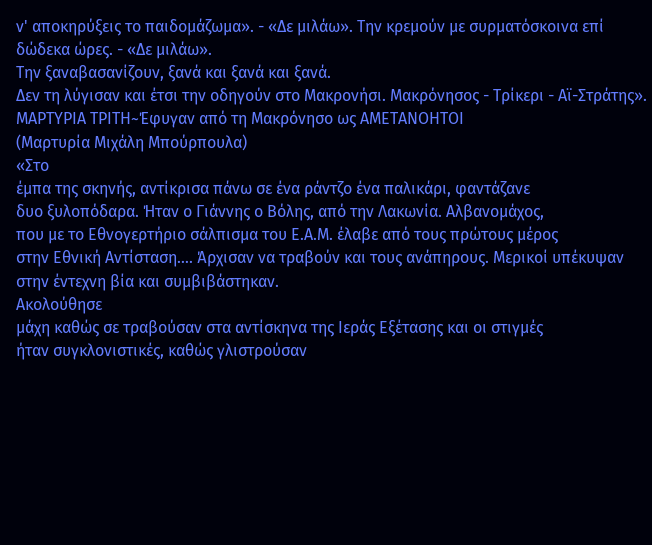ν' αποκηρύξεις το παιδομάζωμα». - «Δε μιλάω». Την κρεμούν με συρματόσκοινα επί δώδεκα ώρες. - «Δε μιλάω».
Την ξαναβασανίζουν, ξανά και ξανά και ξανά.
Δεν τη λύγισαν και έτσι την οδηγούν στο Μακρονήσι. Μακρόνησος - Τρίκερι - Αϊ-Στράτης».
ΜΑΡΤΥΡΙΑ ΤΡΙΤΗ~Έφυγαν από τη Μακρόνησο ως ΑΜΕΤΑΝΟΗΤΟΙ
(Μαρτυρία Μιχάλη Μπούρπουλα)
«Στο
έμπα της σκηνής, αντίκρισα πάνω σε ένα ράντζο ένα παλικάρι, φαντάζανε
δυο ξυλοπόδαρα. Ήταν ο Γιάννης ο Βόλης, από την Λακωνία. Αλβανομάχος,
που με το Εθνογερτήριο σάλπισμα του Ε.Α.Μ. έλαβε από τους πρώτους μέρος
στην Εθνική Αντίσταση…. Άρχισαν να τραβούν και τους ανάπηρους. Μερικοί υπέκυψαν στην έντεχνη βία και συμβιβάστηκαν.
Ακολούθησε
μάχη καθώς σε τραβούσαν στα αντίσκηνα της Ιεράς Εξέτασης και οι στιγμές
ήταν συγκλονιστικές, καθώς γλιστρούσαν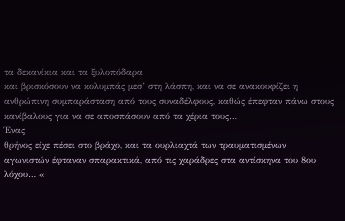τα δεκανίκια και τα ξυλοπόδαρα
και βρισκόσουν να κολυμπάς μεσ’ στη λάσπη, και να σε ανακουφίζει η
ανθρώπινη συμπαράσταση από τους συναδέλφους, καθώς έπεφταν πάνω στους
κανίβαλους για να σε αποσπάσουν από τα χέρια τους…
Ένας
θρήνος είχε πέσει στο βράχο, και τα ουρλιαχτά των τραυματισμένων
αγωνιστών έφταναν σπαρακτικά, από τις χαράδρες στα αντίσκηνα του 8ου
λόχου… «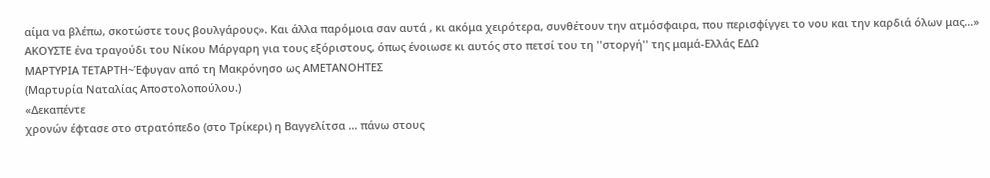αίμα να βλέπω, σκοτώστε τους βουλγάρους». Και άλλα παρόμοια σαν αυτά , κι ακόμα χειρότερα, συνθέτουν την ατμόσφαιρα, που περισφίγγει το νου και την καρδιά όλων μας…»
ΑΚΟΥΣΤΕ ένα τραγούδι του Νίκου Μάργαρη για τους εξόριστους, όπως ένοιωσε κι αυτός στο πετσί του τη ''στοργή'' της μαμά-Ελλάς ΕΔΩ
ΜΑΡΤΥΡΙΑ ΤΕΤΑΡΤΗ~Έφυγαν από τη Μακρόνησο ως ΑΜΕΤΑΝΟΗΤΕΣ
(Μαρτυρία Ναταλίας Αποστολοπούλου.)
«Δεκαπέντε
χρονών έφτασε στο στρατόπεδο (στο Τρίκερι) η Βαγγελίτσα … πάνω στους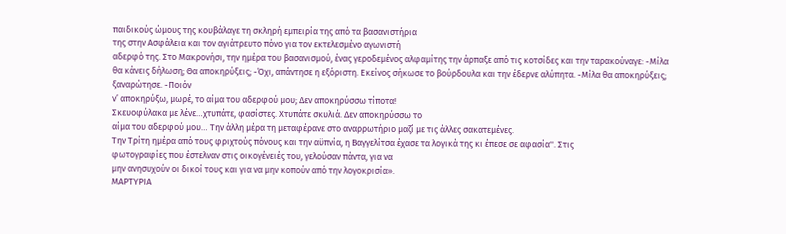παιδικούς ώμους της κουβάλαγε τη σκληρή εμπειρία της από τα βασανιστήρια
της στην Ασφάλεια και τον αγιάτρευτο πόνο για τον εκτελεσμένο αγωνιστή
αδερφό της. Στο Μακρονήσι, την ημέρα του βασανισμού, ένας γεροδεμένος αλφαμίτης την άρπαξε από τις κοτσίδες και την ταρακούναγε: -Μίλα θα κάνεις δήλωση; Θα αποκηρύξεις; -Όχι, απάντησε η εξόριστη. Εκείνος σήκωσε το βούρδουλα και την έδερνε αλύπητα. -Μίλα θα αποκηρύξεις; ξαναρώτησε. -Ποιόν
ν’ αποκηρύξω, μωρέ, το αίμα του αδερφού μου; Δεν αποκηρύσσω τίποτα!
Σκευοφύλακα με λένε…χτυπάτε, φασίστες. Χτυπάτε σκυλιά. Δεν αποκηρύσσω το
αίμα του αδερφού μου… Την άλλη μέρα τη μεταφέρανε στο αναρρωτήριο μαζί με τις άλλες σακατεμένες.
Την Τρίτη ημέρα από τους φριχτούς πόνους και την αϋπνία, η Βαγγελίτσα έχασε τα λογικά της κι έπεσε σε αφασία''. Στις
φωτογραφίες που έστελναν στις οικογένειές του, γελούσαν πάντα, για να
μην ανησυχούν οι δικοί τους και για να μην κοπούν από την λογοκρισία».
ΜΑΡΤΥΡΙΑ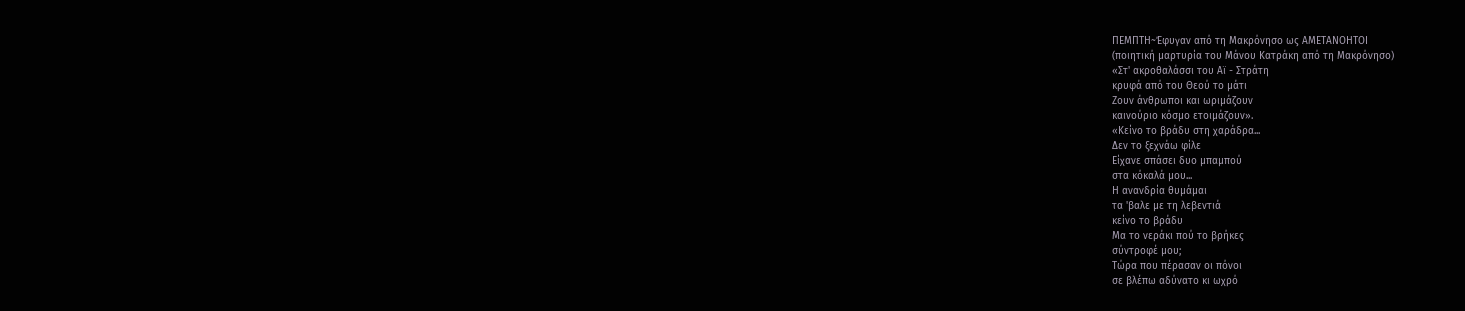ΠΕΜΠΤΗ~Έφυγαν από τη Μακρόνησο ως ΑΜΕΤΑΝΟΗΤΟΙ
(ποιητική μαρτυρία του Μάνου Κατράκη από τη Μακρόνησο)
«Στ' ακροθαλάσσι του Αϊ - Στράτη
κρυφά από του Θεού το μάτι
Ζουν άνθρωποι και ωριμάζουν
καινούριο κόσμο ετοιμάζουν».
«Κείνο το βράδυ στη χαράδρα...
Δεν το ξεχνάω φίλε
Είχανε σπάσει δυο μπαμπού
στα κόκαλά μου...
Η ανανδρία θυμάμαι
τα 'βαλε με τη λεβεντιά
κείνο το βράδυ
Μα το νεράκι πού το βρήκες
σύντροφέ μου;
Τώρα που πέρασαν οι πόνοι
σε βλέπω αδύνατο κι ωχρό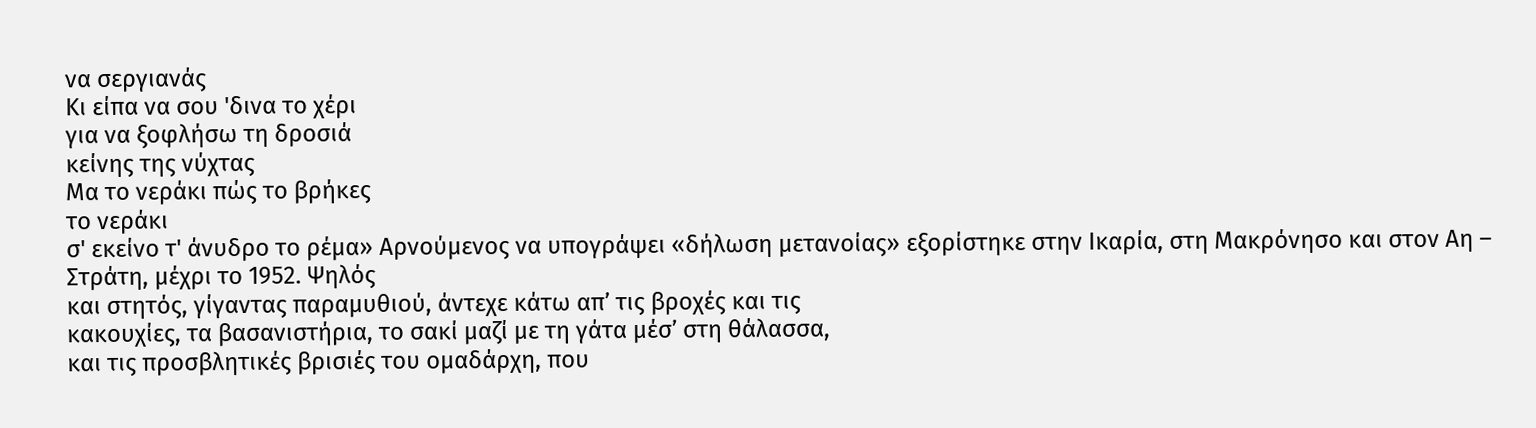να σεργιανάς
Κι είπα να σου 'δινα το χέρι
για να ξοφλήσω τη δροσιά
κείνης της νύχτας
Μα το νεράκι πώς το βρήκες
το νεράκι
σ' εκείνο τ' άνυδρο το ρέμα» Αρνούμενος να υπογράψει «δήλωση μετανοίας» εξορίστηκε στην Ικαρία, στη Μακρόνησο και στον Αη – Στράτη, μέχρι το 1952. Ψηλός
και στητός, γίγαντας παραμυθιού, άντεχε κάτω απ’ τις βροχές και τις
κακουχίες, τα βασανιστήρια, το σακί μαζί με τη γάτα μέσ’ στη θάλασσα,
και τις προσβλητικές βρισιές του ομαδάρχη, που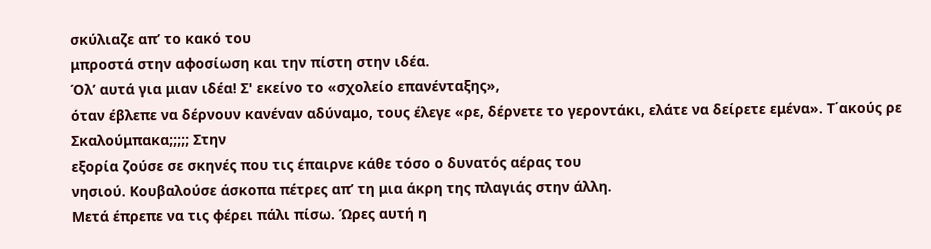σκύλιαζε απ’ το κακό του
μπροστά στην αφοσίωση και την πίστη στην ιδέα.
Όλ’ αυτά για μιαν ιδέα! Σ' εκείνο το «σχολείο επανένταξης»,
όταν έβλεπε να δέρνουν κανέναν αδύναμο, τους έλεγε «ρε, δέρνετε το γεροντάκι, ελάτε να δείρετε εμένα». Τ΄ακούς ρε Σκαλούμπακα;;;;; Στην
εξορία ζούσε σε σκηνές που τις έπαιρνε κάθε τόσο ο δυνατός αέρας του
νησιού. Κουβαλούσε άσκοπα πέτρες απ’ τη μια άκρη της πλαγιάς στην άλλη.
Μετά έπρεπε να τις φέρει πάλι πίσω. Ώρες αυτή η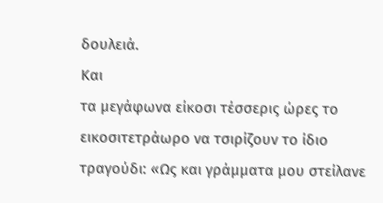δουλειά.
Και
τα μεγάφωνα είκοσι τέσσερις ώρες το εικοσιτετράωρο να τσιρίζουν το ίδιο
τραγούδι: «Ως και γράμματα μου στείλανε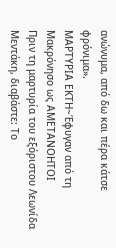ανώνυμα, από δω και πέρα κάτσε
φρόνιμα».
ΜΑΡΤΥΡΙΑ ΕΚΤΗ~Έφυγαν από τη Μακρόνησο ως ΑΜΕΤΑΝΟΗΤΟΙ
Πριν τη μαρτυρία του εξόριστου Λεωνίδα Μεντάκη, διαβάστε: Το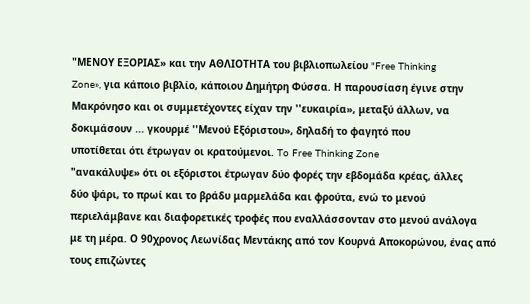"ΜΕΝΟΥ ΕΞΟΡΙΑΣ» και την ΑΘΛΙΟΤΗΤΑ του βιβλιοπωλείου "Free Thinking
Zone», για κάποιο βιβλίο, κάποιου Δημήτρη Φύσσα. Η παρουσίαση έγινε στην
Μακρόνησο και οι συμμετέχοντες είχαν την ''ευκαιρία», μεταξύ άλλων, να
δοκιμάσουν ... γκουρμέ ''Μενού Εξόριστου», δηλαδή το φαγητό που
υποτίθεται ότι έτρωγαν οι κρατούμενοι. To Free Thinking Zone
"ανακάλυψε» ότι οι εξόριστοι έτρωγαν δύο φορές την εβδομάδα κρέας, άλλες
δύο ψάρι, το πρωί και το βράδυ μαρμελάδα και φρούτα, ενώ το μενού
περιελάμβανε και διαφορετικές τροφές που εναλλάσσονταν στο μενού ανάλογα
με τη μέρα. Ο 90χρονος Λεωνίδας Μεντάκης από τον Κουρνά Αποκορώνου, ένας από τους επιζώντες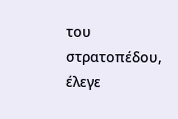του στρατοπέδου, έλεγε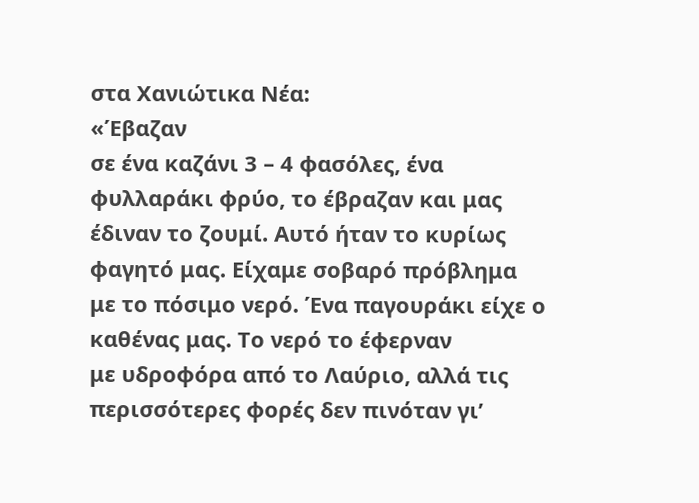στα Χανιώτικα Νέα:
«Έβαζαν
σε ένα καζάνι 3 – 4 φασόλες, ένα φυλλαράκι φρύο, το έβραζαν και μας
έδιναν το ζουμί. Αυτό ήταν το κυρίως φαγητό μας. Είχαμε σοβαρό πρόβλημα
με το πόσιμο νερό. Ένα παγουράκι είχε ο καθένας μας. Το νερό το έφερναν
με υδροφόρα από το Λαύριο, αλλά τις περισσότερες φορές δεν πινόταν γι’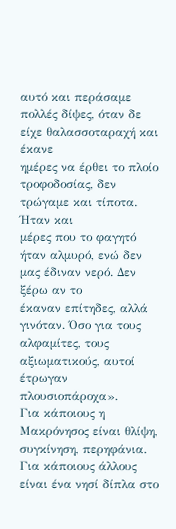αυτό και περάσαμε πολλές δίψες, όταν δε είχε θαλασσοταραχή και έκανε
ημέρες να έρθει το πλοίο τροφοδοσίας, δεν τρώγαμε και τίποτα. Ήταν και
μέρες που το φαγητό ήταν αλμυρό, ενώ δεν μας έδιναν νερό. Δεν ξέρω αν το
έκαναν επίτηδες, αλλά γινόταν. Όσο για τους αλφαμίτες, τους
αξιωματικούς, αυτοί έτρωγαν πλουσιοπάροχα».
Για κάποιους η Μακρόνησος είναι θλίψη, συγκίνηση, περηφάνια. Για κάποιους άλλους είναι ένα νησί δίπλα στο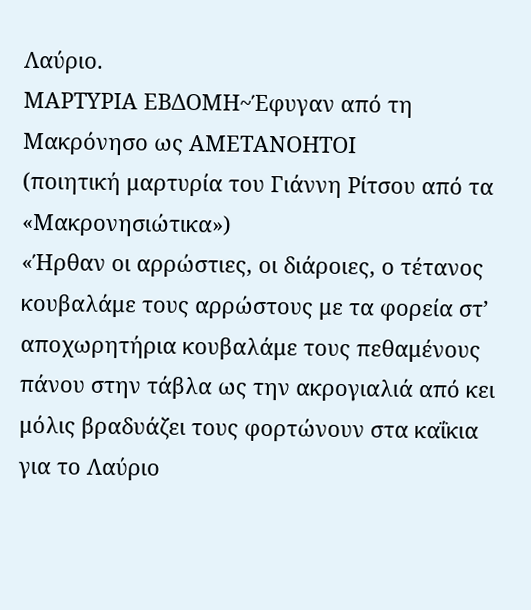Λαύριο.
ΜΑΡΤΥΡΙΑ ΕΒΔΟΜΗ~Έφυγαν από τη Μακρόνησο ως ΑΜΕΤΑΝΟΗΤΟΙ
(ποιητική μαρτυρία του Γιάννη Ρίτσου από τα «Μακρονησιώτικα»)
«Ήρθαν οι αρρώστιες, οι διάροιες, ο τέτανος κουβαλάμε τους αρρώστους με τα φορεία στ’ αποχωρητήρια κουβαλάμε τους πεθαμένους πάνου στην τάβλα ως την ακρογιαλιά από κει μόλις βραδυάζει τους φορτώνουν στα καΐκια για το Λαύριο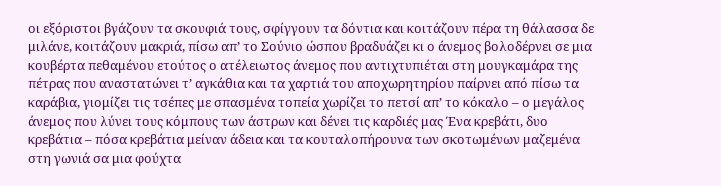οι εξόριστοι βγάζουν τα σκουφιά τους, σφίγγουν τα δόντια και κοιτάζουν πέρα τη θάλασσα δε μιλάνε, κοιτάζουν μακριά, πίσω απ’ το Σούνιο ώσπου βραδυάζει κι ο άνεμος βολοδέρνει σε μια κουβέρτα πεθαμένου ετούτος ο ατέλειωτος άνεμος που αντιχτυπιέται στη μουγκαμάρα της πέτρας που αναστατώνει τ’ αγκάθια και τα χαρτιά του αποχωρητηρίου παίρνει από πίσω τα καράβια, γιομίζει τις τσέπες με σπασμένα τοπεία χωρίζει το πετσί απ’ το κόκαλο – ο μεγάλος άνεμος που λύνει τους κόμπους των άστρων και δένει τις καρδιές μας Ένα κρεβάτι, δυο κρεβάτια – πόσα κρεβάτια μείναν άδεια και τα κουταλοπήρουνα των σκοτωμένων μαζεμένα στη γωνιά σα μια φούχτα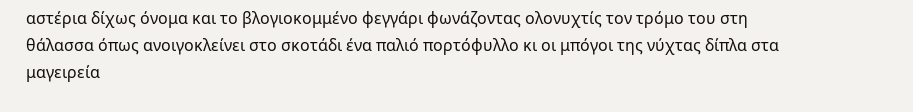αστέρια δίχως όνομα και το βλογιοκομμένο φεγγάρι φωνάζοντας ολονυχτίς τον τρόμο του στη θάλασσα όπως ανοιγοκλείνει στο σκοτάδι ένα παλιό πορτόφυλλο κι οι μπόγοι της νύχτας δίπλα στα μαγειρεία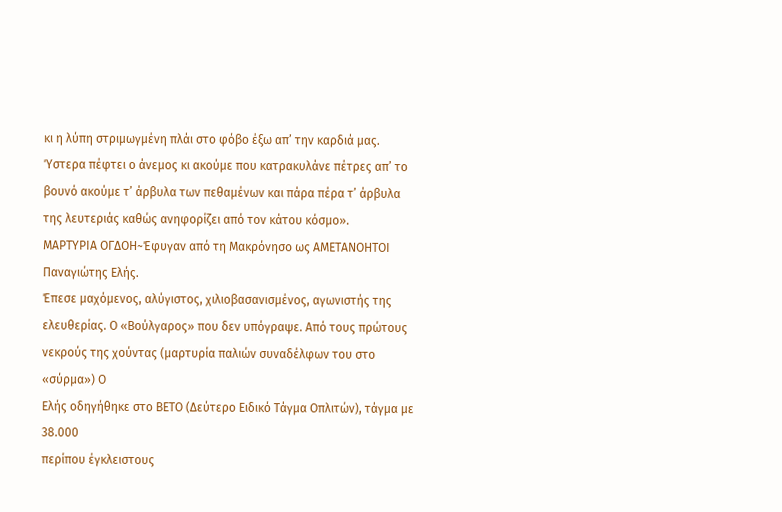κι η λύπη στριμωγμένη πλάι στο φόβο έξω απ’ την καρδιά μας. Ύστερα πέφτει ο άνεμος κι ακούμε που κατρακυλάνε πέτρες απ’ το βουνό ακούμε τ’ άρβυλα των πεθαμένων και πάρα πέρα τ’ άρβυλα της λευτεριάς καθώς ανηφορίζει από τον κάτου κόσμο».
ΜΑΡΤΥΡΙΑ ΟΓΔΟΗ~Έφυγαν από τη Μακρόνησο ως ΑΜΕΤΑΝΟΗΤΟΙ
Παναγιώτης Ελής.
Έπεσε μαχόμενος, αλύγιστος, χιλιοβασανισμένος, αγωνιστής της ελευθερίας. Ο «Βούλγαρος» που δεν υπόγραψε. Από τους πρώτους νεκρούς της χούντας (μαρτυρία παλιών συναδέλφων του στο «σύρμα») Ο
Ελής οδηγήθηκε στο ΒΕΤΟ (Δεύτερο Ειδικό Τάγμα Οπλιτών), τάγμα με 38.000
περίπου έγκλειστους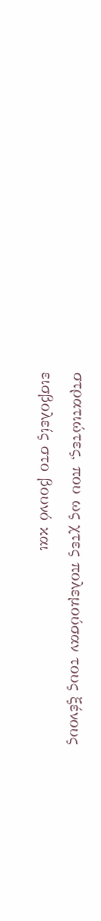στρατιώτες, που ως χτες πολεμούσαν τους ξένους
εισβολείς στο βουνό και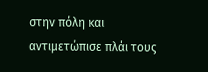στην πόλη και αντιμετώπισε πλάι τους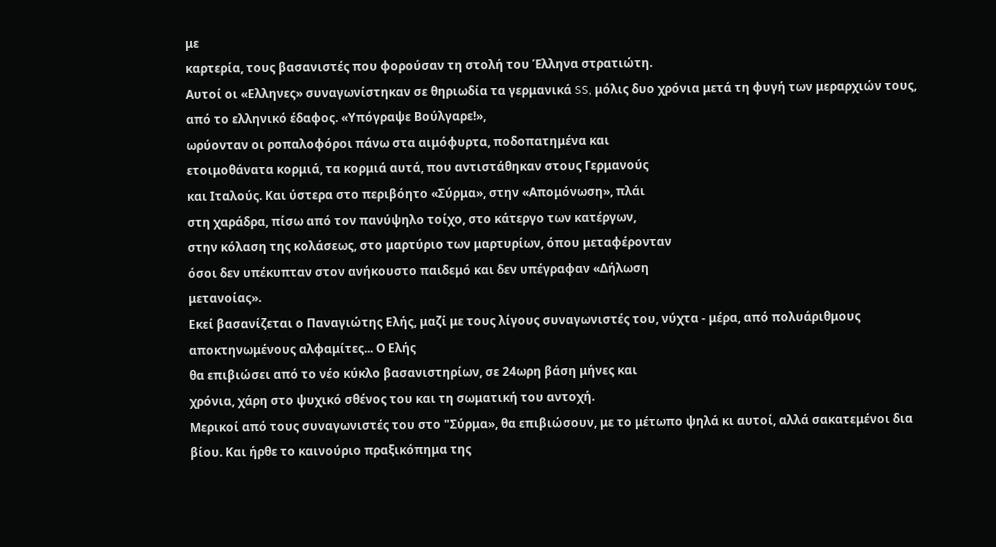με
καρτερία, τους βασανιστές που φορούσαν τη στολή του Έλληνα στρατιώτη.
Αυτοί οι «Ελληνες» συναγωνίστηκαν σε θηριωδία τα γερμανικά SS, μόλις δυο χρόνια μετά τη φυγή των μεραρχιών τους, από το ελληνικό έδαφος. «Υπόγραψε Βούλγαρε!»,
ωρύονταν οι ροπαλοφόροι πάνω στα αιμόφυρτα, ποδοπατημένα και
ετοιμοθάνατα κορμιά, τα κορμιά αυτά, που αντιστάθηκαν στους Γερμανούς
και Ιταλούς. Και ύστερα στο περιβόητο «Σύρμα», στην «Απομόνωση», πλάι
στη χαράδρα, πίσω από τον πανύψηλο τοίχο, στο κάτεργο των κατέργων,
στην κόλαση της κολάσεως, στο μαρτύριο των μαρτυρίων, όπου μεταφέρονταν
όσοι δεν υπέκυπταν στον ανήκουστο παιδεμό και δεν υπέγραφαν «Δήλωση
μετανοίας».
Εκεί βασανίζεται ο Παναγιώτης Ελής, μαζί με τους λίγους συναγωνιστές του, νύχτα - μέρα, από πολυάριθμους αποκτηνωμένους αλφαμίτες... Ο Ελής
θα επιβιώσει από το νέο κύκλο βασανιστηρίων, σε 24ωρη βάση μήνες και
χρόνια, χάρη στο ψυχικό σθένος του και τη σωματική του αντοχή.
Μερικοί από τους συναγωνιστές του στο "Σύρμα», θα επιβιώσουν, με το μέτωπο ψηλά κι αυτοί, αλλά σακατεμένοι δια βίου. Και ήρθε το καινούριο πραξικόπημα της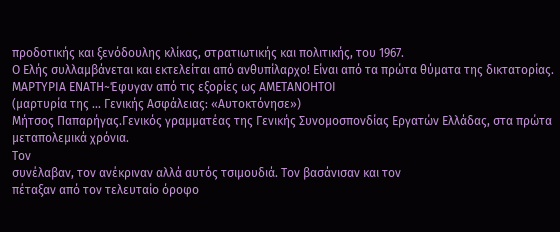προδοτικής και ξενόδουλης κλίκας, στρατιωτικής και πολιτικής, του 1967.
Ο Ελής συλλαμβάνεται και εκτελείται από ανθυπίλαρχο! Είναι από τα πρώτα θύματα της δικτατορίας.
ΜΑΡΤΥΡΙΑ ΕΝΑΤΗ~Έφυγαν από τις εξορίες ως ΑΜΕΤΑΝΟΗΤΟΙ
(μαρτυρία της ... Γενικής Ασφάλειας: «Αυτοκτόνησε»)
Μήτσος Παπαρήγας.Γενικός γραμματέας της Γενικής Συνομοσπονδίας Εργατών Ελλάδας, στα πρώτα μεταπολεμικά χρόνια.
Τον
συνέλαβαν, τον ανέκριναν αλλά αυτός τσιμουδιά. Τον βασάνισαν και τον
πέταξαν από τον τελευταίο όροφο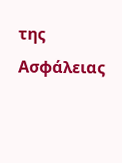της Ασφάλειας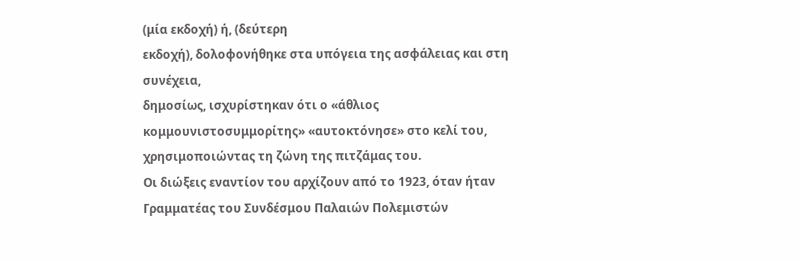(μία εκδοχή) ή, (δεύτερη
εκδοχή), δολοφονήθηκε στα υπόγεια της ασφάλειας και στη συνέχεια,
δημοσίως, ισχυρίστηκαν ότι ο «άθλιος κομμουνιστοσυμμορίτης» «αυτοκτόνησε» στο κελί του, χρησιμοποιώντας τη ζώνη της πιτζάμας του.
Οι διώξεις εναντίον του αρχίζουν από το 1923, όταν ήταν Γραμματέας του Συνδέσμου Παλαιών Πολεμιστών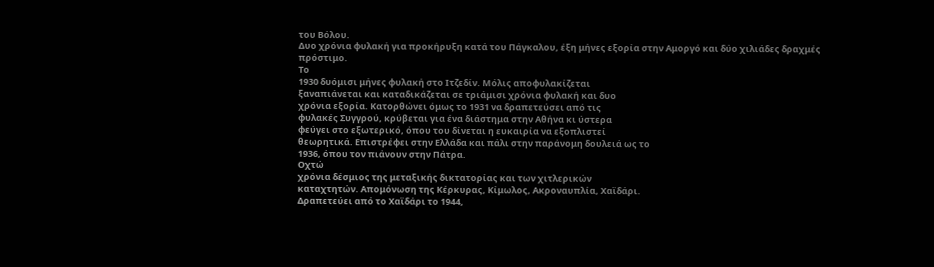του Βόλου.
Δυο χρόνια φυλακή για προκήρυξη κατά του Πάγκαλου, έξη μήνες εξορία στην Αμοργό και δύο χιλιάδες δραχμές πρόστιμο.
Το
1930 δυόμισι μήνες φυλακή στο Ιτζεδίν. Μόλις αποφυλακίζεται
ξαναπιάνεται και καταδικάζεται σε τριάμισι χρόνια φυλακή και δυο
χρόνια εξορία. Κατορθώνει όμως το 1931 να δραπετεύσει από τις
φυλακές Συγγρού, κρύβεται για ένα διάστημα στην Αθήνα κι ύστερα
φεύγει στο εξωτερικό, όπου του δίνεται η ευκαιρία να εξοπλιστεί
θεωρητικά. Επιστρέφει στην Ελλάδα και πάλι στην παράνομη δουλειά ως το
1936, όπου τον πιάνουν στην Πάτρα.
Οχτώ
χρόνια δέσμιος της μεταξικής δικτατορίας και των χιτλερικών
καταχτητών. Απομόνωση της Κέρκυρας, Κίμωλος, Ακροναυπλία, Χαϊδάρι.
Δραπετεύει από το Χαϊδάρι το 1944,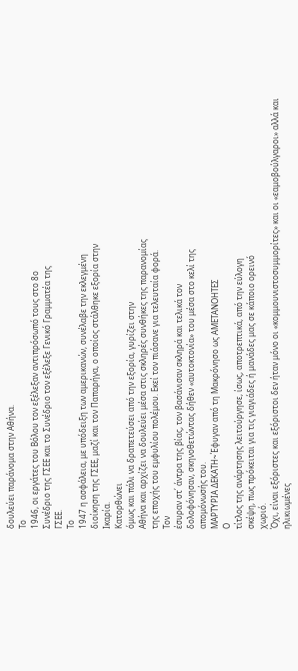δουλεύει παράνομα στην Αθήνα.
Το
1946, οι εργάτες του Βόλου τον εξέλεξαν αντιπρόσωπό τους στο 8ο
Συνέδριο της ΓΣΕΕ και το Συνέδριο τον εξέλεξε Γενικό Γραμματέα της
ΓΣΕΕ.
Το
1947 η ασφάλεια, με υπόδειξη των αμερικανών, συνέλαβε την εκλεγμένη
διοίκηση της ΓΣΕΕ, μαζί και τον Παπαρήγα, ο οποίος στάλθηκε εξορία στην
Ικαρία.
Κατορθώνει
όμως και πάλι να δραπετεύσει από την εξορία, γυρίζει στην
Αθήνα και αρχίζει να δουλεύει μέσα στις σκληρές συνθήκες της παρανομίας
της εποχής του εμφυλίου πολέμου. Εκεί τον πιάσανε για τελευταία φορά.
Τον
έσυραν στ΄ άντρα της βίας, τον βασάνισαν σκληρά και τελικά τον
δολοφόνησαν, σκηνοθετώντας δήθεν «αυτοκτονία» του μέσα στο κελί της
απομόνωσής του.
ΜΑΡΤΥΡΙΑ ΔΕΚΑΤΗ~Έφυγαν από τη Μακρόνησο ως ΑΜΕΤΑΝΟΗΤΕΣ
Ο
τίτλος της ανάρτησης λειτούργησε, ίσως, αποτρεπτικά, από την εύλογη
σκέψη, πως πρόκειται για τις γιαγιάδες ή μανάδες μας σε κάποιο ορεινό
χωριό.
Όχι, είναι εξόριστες και εξόριστοι δεν ήταν μόνο οι «κομμουνιστοσυμμορίτες» και οι «εαμοβούλγαροι» αλλά και ηλικιωμένες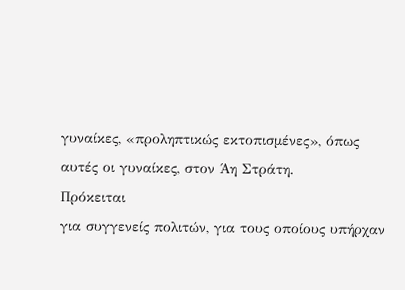γυναίκες, «προληπτικώς εκτοπισμένες», όπως αυτές οι γυναίκες, στον Άη Στράτη.
Πρόκειται
για συγγενείς πολιτών, για τους οποίους υπήρχαν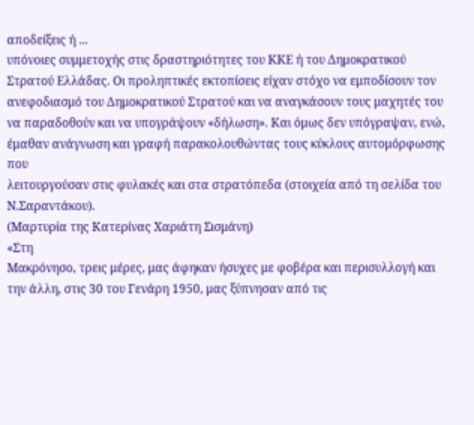αποδείξεις ή ...
υπόνοιες συμμετοχής στις δραστηριότητες του ΚΚΕ ή του Δημοκρατικού
Στρατού Ελλάδας. Οι προληπτικές εκτοπίσεις είχαν στόχο να εμποδίσουν τον
ανεφοδιασμό του Δημοκρατικού Στρατού και να αναγκάσουν τους μαχητές του
να παραδοθούν και να υπογράψουν «δήλωση». Και όμως δεν υπόγραψαν, ενώ,
έμαθαν ανάγνωση και γραφή παρακολουθώντας τους κύκλους αυτομόρφωσης που
λειτουργούσαν στις φυλακές και στα στρατόπεδα (στοιχεία από τη σελίδα του Ν.Σαραντάκου).
(Μαρτυρία της Κατερίνας Χαριάτη Σισμάνη)
«Στη
Μακρόνησο, τρεις μέρες, μας άφηκαν ήσυχες με φοβέρα και περισυλλογή και
την άλλη, στις 30 του Γενάρη 1950, μας ξύπνησαν από τις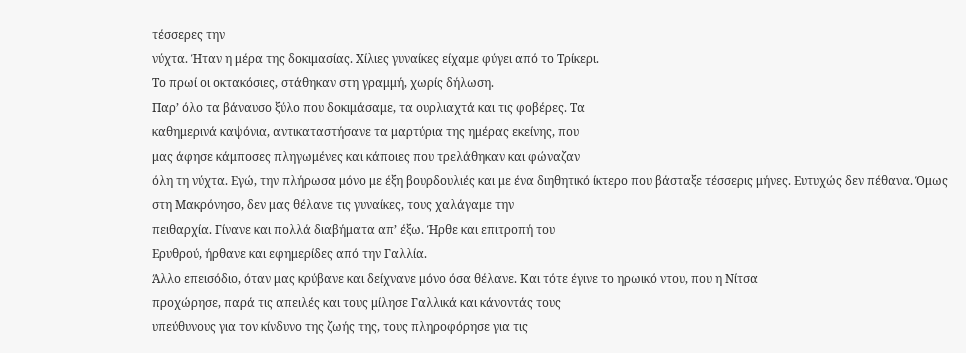τέσσερες την
νύχτα. Ήταν η μέρα της δοκιμασίας. Χίλιες γυναίκες είχαμε φύγει από το Τρίκερι.
Το πρωί οι οκτακόσιες, στάθηκαν στη γραμμή, χωρίς δήλωση.
Παρ’ όλο τα βάναυσο ξύλο που δοκιμάσαμε, τα ουρλιαχτά και τις φοβέρες. Τα
καθημερινά καψόνια, αντικαταστήσανε τα μαρτύρια της ημέρας εκείνης, που
μας άφησε κάμποσες πληγωμένες και κάποιες που τρελάθηκαν και φώναζαν
όλη τη νύχτα. Εγώ, την πλήρωσα μόνο με έξη βουρδουλιές και με ένα διηθητικό ίκτερο που βάσταξε τέσσερις μήνες. Ευτυχώς δεν πέθανα. Όμως
στη Μακρόνησο, δεν μας θέλανε τις γυναίκες, τους χαλάγαμε την
πειθαρχία. Γίνανε και πολλά διαβήματα απ’ έξω. Ήρθε και επιτροπή του
Ερυθρού, ήρθανε και εφημερίδες από την Γαλλία.
Άλλο επεισόδιο, όταν μας κρύβανε και δείχνανε μόνο όσα θέλανε. Και τότε έγινε το ηρωικό ντου, που η Νίτσα
προχώρησε, παρά τις απειλές και τους μίλησε Γαλλικά και κάνοντάς τους
υπεύθυνους για τον κίνδυνο της ζωής της, τους πληροφόρησε για τις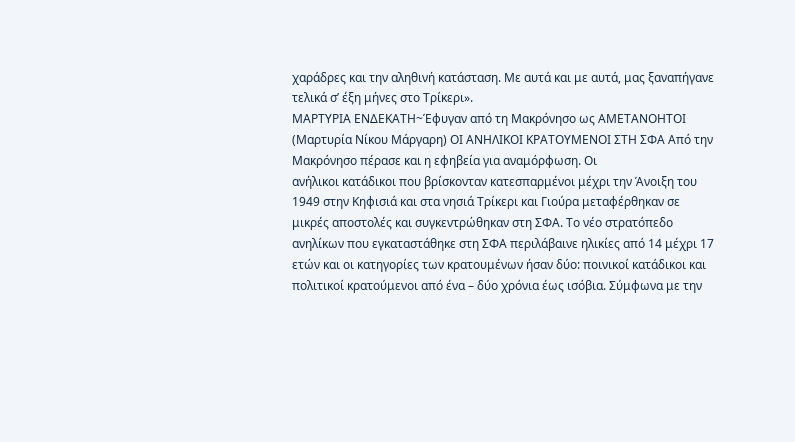χαράδρες και την αληθινή κατάσταση. Με αυτά και με αυτά, μας ξαναπήγανε τελικά σ’ έξη μήνες στο Τρίκερι».
ΜΑΡΤΥΡΙΑ ΕΝΔΕΚΑΤΗ~Έφυγαν από τη Μακρόνησο ως ΑΜΕΤΑΝΟΗΤΟΙ
(Μαρτυρία Νίκου Μάργαρη) ΟΙ ΑΝΗΛΙΚΟΙ ΚΡΑΤΟΥΜΕΝΟΙ ΣΤΗ ΣΦΑ Από την Μακρόνησο πέρασε και η εφηβεία για αναμόρφωση. Οι
ανήλικοι κατάδικοι που βρίσκονταν κατεσπαρμένοι μέχρι την Άνοιξη του
1949 στην Κηφισιά και στα νησιά Τρίκερι και Γιούρα μεταφέρθηκαν σε
μικρές αποστολές και συγκεντρώθηκαν στη ΣΦΑ. Το νέο στρατόπεδο
ανηλίκων που εγκαταστάθηκε στη ΣΦΑ περιλάβαινε ηλικίες από 14 μέχρι 17
ετών και οι κατηγορίες των κρατουμένων ήσαν δύο: ποινικοί κατάδικοι και
πολιτικοί κρατούμενοι από ένα – δύο χρόνια έως ισόβια. Σύμφωνα με την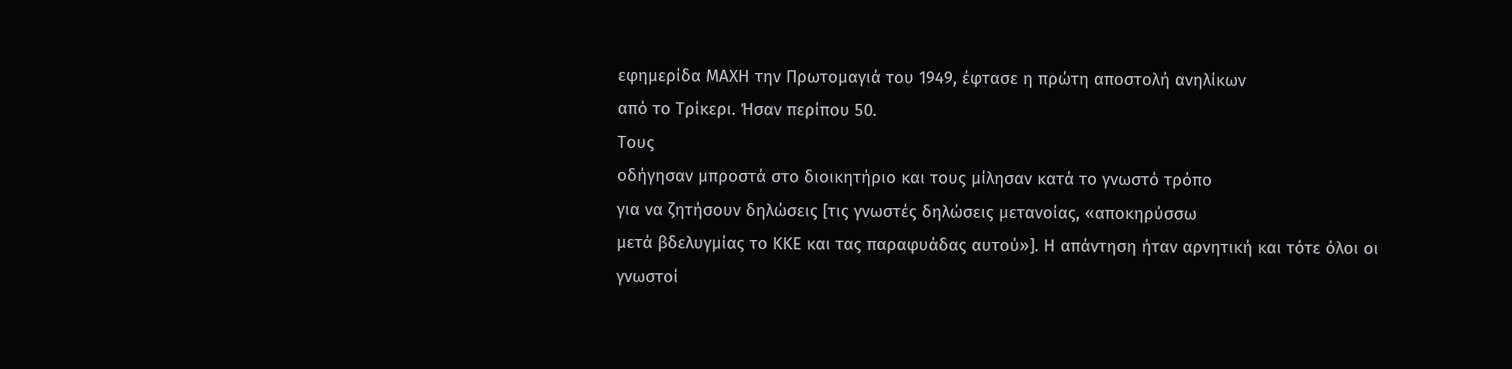εφημερίδα ΜΑΧΗ την Πρωτομαγιά του 1949, έφτασε η πρώτη αποστολή ανηλίκων
από το Τρίκερι. Ήσαν περίπου 50.
Τους
οδήγησαν μπροστά στο διοικητήριο και τους μίλησαν κατά το γνωστό τρόπο
για να ζητήσουν δηλώσεις [τις γνωστές δηλώσεις μετανοίας, «αποκηρύσσω
μετά βδελυγμίας το ΚΚΕ και τας παραφυάδας αυτού»]. Η απάντηση ήταν αρνητική και τότε όλοι οι γνωστοί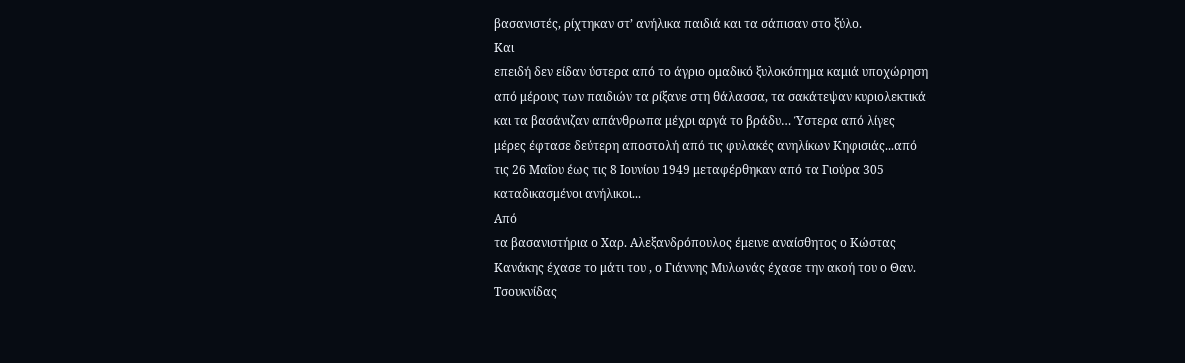βασανιστές, ρίχτηκαν στ’ ανήλικα παιδιά και τα σάπισαν στο ξύλο.
Και
επειδή δεν είδαν ύστερα από το άγριο ομαδικό ξυλοκόπημα καμιά υποχώρηση
από μέρους των παιδιών τα ρίξανε στη θάλασσα, τα σακάτεψαν κυριολεκτικά
και τα βασάνιζαν απάνθρωπα μέχρι αργά το βράδυ… Ύστερα από λίγες
μέρες έφτασε δεύτερη αποστολή από τις φυλακές ανηλίκων Κηφισιάς...από
τις 26 Μαΐου έως τις 8 Ιουνίου 1949 μεταφέρθηκαν από τα Γιούρα 305
καταδικασμένοι ανήλικοι...
Από
τα βασανιστήρια ο Χαρ. Αλεξανδρόπουλος έμεινε αναίσθητος ο Κώστας
Κανάκης έχασε το μάτι του , ο Γιάννης Μυλωνάς έχασε την ακοή του ο Θαν.
Τσουκνίδας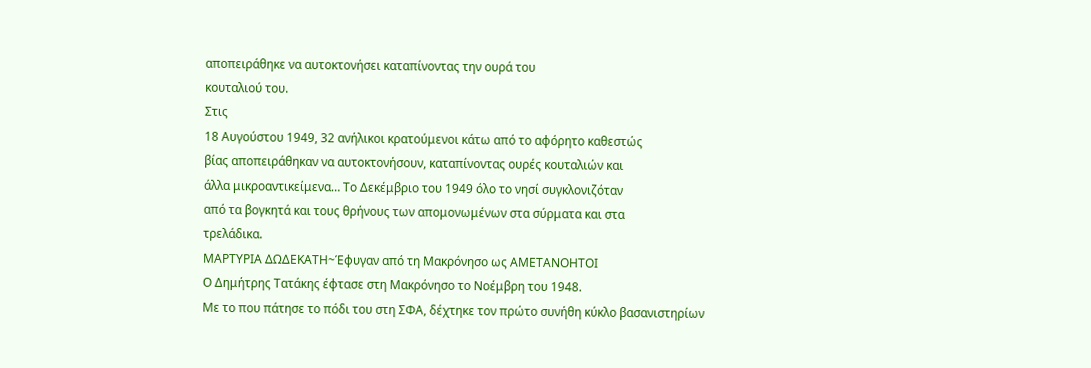αποπειράθηκε να αυτοκτονήσει καταπίνοντας την ουρά του
κουταλιού του.
Στις
18 Αυγούστου 1949, 32 ανήλικοι κρατούμενοι κάτω από το αφόρητο καθεστώς
βίας αποπειράθηκαν να αυτοκτονήσουν, καταπίνοντας ουρές κουταλιών και
άλλα μικροαντικείμενα… Το Δεκέμβριο του 1949 όλο το νησί συγκλονιζόταν
από τα βογκητά και τους θρήνους των απομονωμένων στα σύρματα και στα
τρελάδικα.
ΜΑΡΤΥΡΙΑ ΔΩΔΕΚΑΤΗ~Έφυγαν από τη Μακρόνησο ως ΑΜΕΤΑΝΟΗΤΟΙ
Ο Δημήτρης Τατάκης έφτασε στη Μακρόνησο το Νοέμβρη του 1948.
Με το που πάτησε το πόδι του στη ΣΦΑ, δέχτηκε τον πρώτο συνήθη κύκλο βασανιστηρίων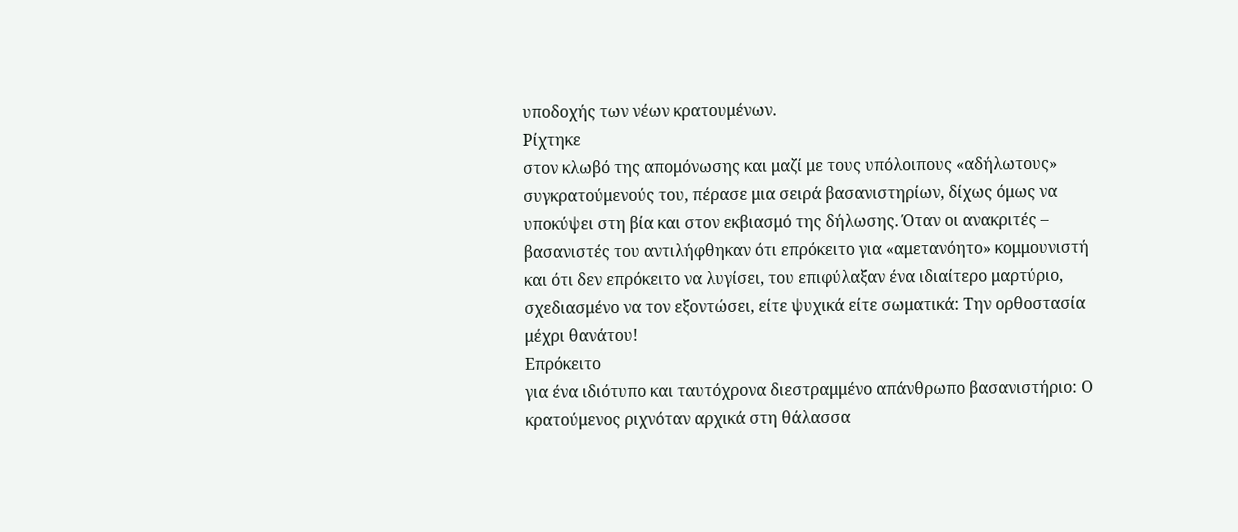υποδοχής των νέων κρατουμένων.
Ρίχτηκε
στον κλωβό της απομόνωσης και μαζί με τους υπόλοιπους «αδήλωτους»
συγκρατούμενούς του, πέρασε μια σειρά βασανιστηρίων, δίχως όμως να
υποκύψει στη βία και στον εκβιασμό της δήλωσης. Όταν οι ανακριτές –
βασανιστές του αντιλήφθηκαν ότι επρόκειτο για «αμετανόητο» κομμουνιστή
και ότι δεν επρόκειτο να λυγίσει, του επιφύλαξαν ένα ιδιαίτερο μαρτύριο,
σχεδιασμένο να τον εξοντώσει, είτε ψυχικά είτε σωματικά: Την ορθοστασία μέχρι θανάτου!
Επρόκειτο
για ένα ιδιότυπο και ταυτόχρονα διεστραμμένο απάνθρωπο βασανιστήριο: Ο
κρατούμενος ριχνόταν αρχικά στη θάλασσα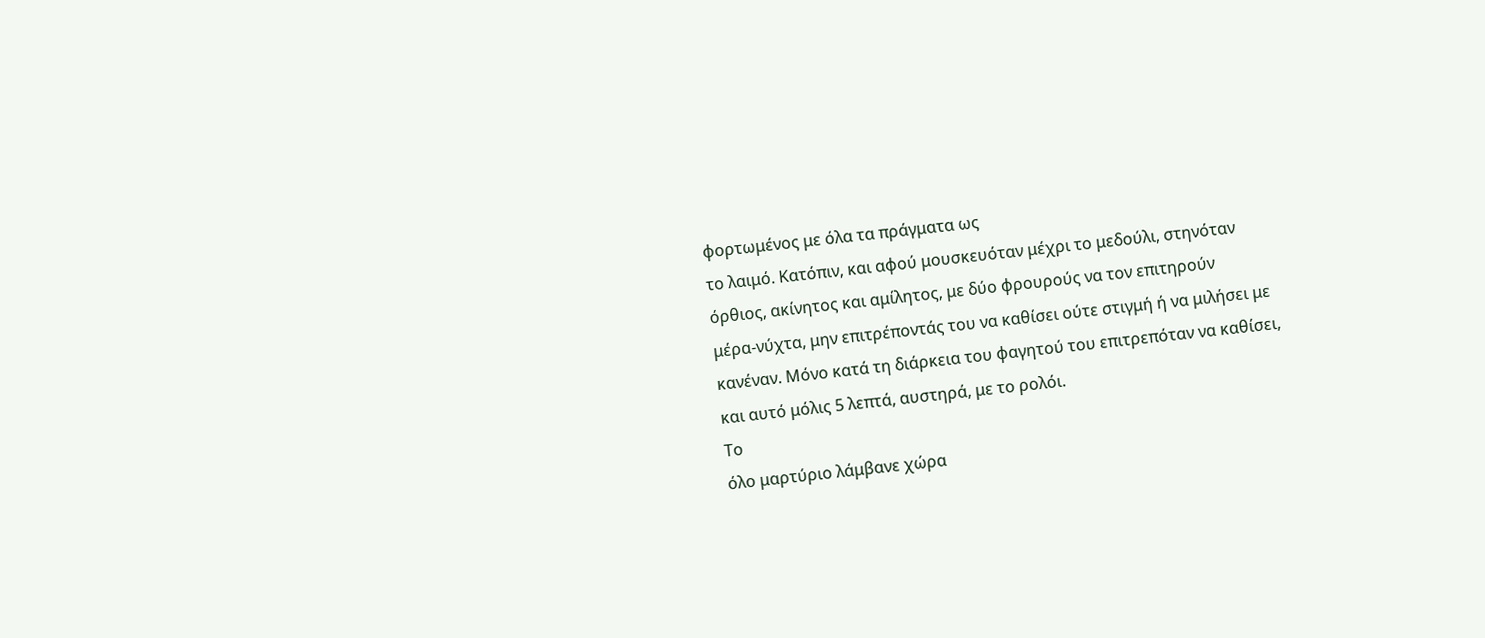φορτωμένος με όλα τα πράγματα ως
το λαιμό. Κατόπιν, και αφού μουσκευόταν μέχρι το μεδούλι, στηνόταν
όρθιος, ακίνητος και αμίλητος, με δύο φρουρούς να τον επιτηρούν
μέρα-νύχτα, μην επιτρέποντάς του να καθίσει ούτε στιγμή ή να μιλήσει με
κανέναν. Μόνο κατά τη διάρκεια του φαγητού του επιτρεπόταν να καθίσει,
και αυτό μόλις 5 λεπτά, αυστηρά, με το ρολόι.
Το
όλο μαρτύριο λάμβανε χώρα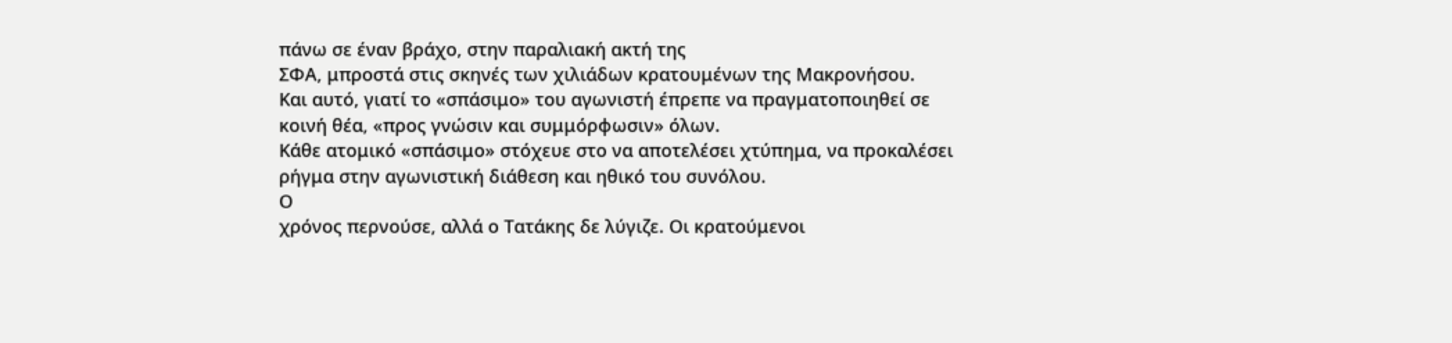πάνω σε έναν βράχο, στην παραλιακή ακτή της
ΣΦΑ, μπροστά στις σκηνές των χιλιάδων κρατουμένων της Μακρονήσου.
Και αυτό, γιατί το «σπάσιμο» του αγωνιστή έπρεπε να πραγματοποιηθεί σε κοινή θέα, «προς γνώσιν και συμμόρφωσιν» όλων.
Κάθε ατομικό «σπάσιμο» στόχευε στο να αποτελέσει χτύπημα, να προκαλέσει ρήγμα στην αγωνιστική διάθεση και ηθικό του συνόλου.
Ο
χρόνος περνούσε, αλλά ο Τατάκης δε λύγιζε. Οι κρατούμενοι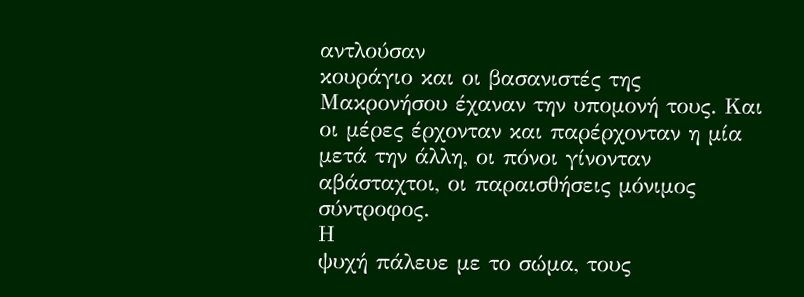αντλούσαν
κουράγιο και οι βασανιστές της Μακρονήσου έχαναν την υπομονή τους. Και
οι μέρες έρχονταν και παρέρχονταν η μία μετά την άλλη, οι πόνοι γίνονταν
αβάσταχτοι, οι παραισθήσεις μόνιμος σύντροφος.
Η
ψυχή πάλευε με το σώμα, τους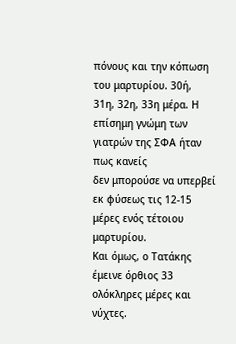πόνους και την κόπωση του μαρτυρίου. 30ή,
31η, 32η, 33η μέρα. Η επίσημη γνώμη των γιατρών της ΣΦΑ ήταν πως κανείς
δεν μπορούσε να υπερβεί εκ φύσεως τις 12-15 μέρες ενός τέτοιου
μαρτυρίου.
Και όμως, ο Τατάκης έμεινε όρθιος 33 ολόκληρες μέρες και νύχτες.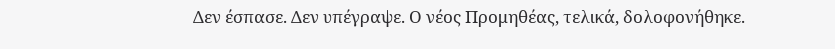Δεν έσπασε. Δεν υπέγραψε. Ο νέος Προμηθέας, τελικά, δολοφονήθηκε.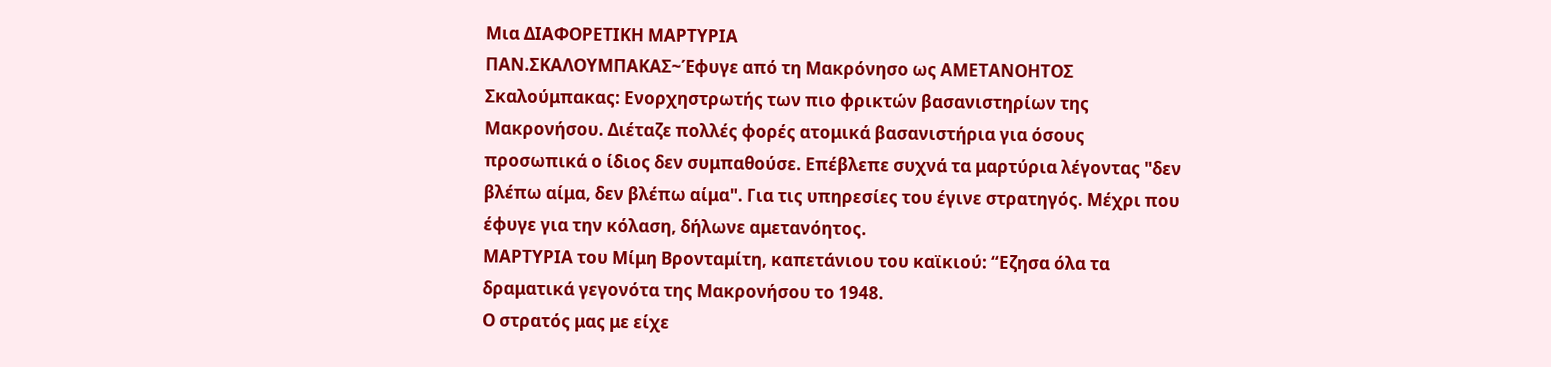Μια ΔΙΑΦΟΡΕΤΙΚΗ ΜΑΡΤΥΡΙΑ
ΠΑΝ.ΣΚΑΛΟΥΜΠΑΚΑΣ~Έφυγε από τη Μακρόνησο ως ΑΜΕΤΑΝΟΗΤΟΣ
Σκαλούμπακας: Ενορχηστρωτής των πιο φρικτών βασανιστηρίων της Μακρονήσου. Διέταζε πολλές φορές ατομικά βασανιστήρια για όσους προσωπικά ο ίδιος δεν συμπαθούσε. Επέβλεπε συχνά τα μαρτύρια λέγοντας "δεν βλέπω αίμα, δεν βλέπω αίμα". Για τις υπηρεσίες του έγινε στρατηγός. Μέχρι που έφυγε για την κόλαση, δήλωνε αμετανόητος.
ΜΑΡΤΥΡΙΑ του Μίμη Βρονταμίτη, καπετάνιου του καϊκιού: “Εζησα όλα τα δραματικά γεγονότα της Μακρονήσου το 1948.
Ο στρατός μας με είχε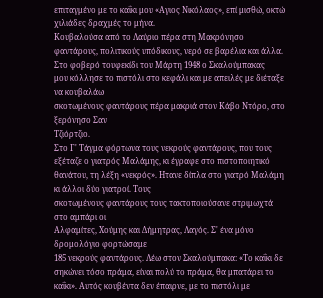επιταγμένο με το καΐκι μου «Αγιος Νικόλαος», επί μισθώ, οκτώ χιλιάδες δραχμές το μήνα.
Κουβαλούσα από το Λαύριο πέρα στη Μακρόνησο φαντάρους, πολιτικούς υπόδικους, νερό σε βαρέλια και άλλα. Στο φοβερό τουφεκίδι του Μάρτη 1948 ο Σκαλούμπακας
μου κόλλησε το πιστόλι στο κεφάλι και με απειλές με διέταξε να κουβαλάω
σκοτωμένους φαντάρους πέρα μακριά στον Κάβο Ντόρο, στο ξερόνησο Σαν
Τζιόρτζιο.
Στο Γ' Τάγμα φόρτωνα τους νεκρούς φαντάρους, που τους εξέταζε ο γιατρός Μαλάμης, κι έγραφε στο πιστοποιητικό θανάτου, τη λέξη «νεκρός». Ητανε δίπλα στο γιατρό Μαλάμη κι άλλοι δύο γιατροί. Τους
σκοτωμένους φαντάρους τους τακτοποιούσανε στριμωχτά στο αμπάρι οι
Αλφαμίτες, Χούμης και Δήμητρας, Λαγός. Σ' ένα μόνο δρομολόγιο φορτώσαμε
185 νεκρούς φαντάρους. Λέω στον Σκαλούμπακα: «Το καΐκι δε σηκώνει τόσο πράμα, είναι πολύ το πράμα, θα μπατάρει το καΐκι». Αυτός κουβέντα δεν έπαιρνε, με το πιστόλι με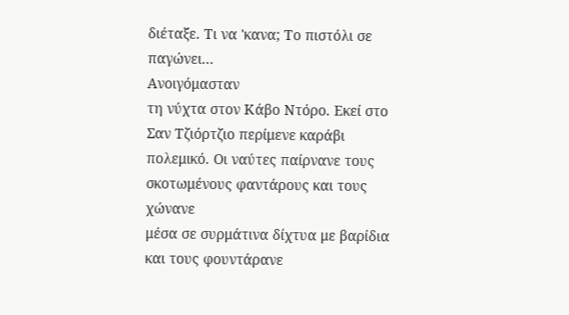διέταξε. Τι να 'κανα; Το πιστόλι σε παγώνει...
Ανοιγόμασταν
τη νύχτα στον Κάβο Ντόρο. Εκεί στο Σαν Τζιόρτζιο περίμενε καράβι
πολεμικό. Οι ναύτες παίρνανε τους σκοτωμένους φαντάρους και τους χώνανε
μέσα σε συρμάτινα δίχτυα με βαρίδια και τους φουντάρανε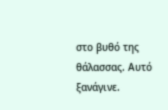στο βυθό της
θάλασσας. Αυτό ξανάγινε.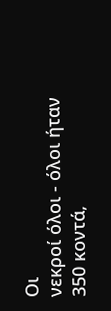Οι
νεκροί όλοι - όλοι ήταν 350 κοντά,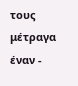τους μέτραγα έναν -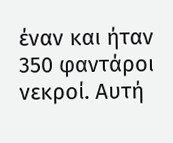έναν και ήταν
350 φαντάροι νεκροί. Αυτή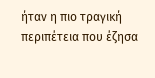ήταν η πιο τραγική περιπέτεια που έζησα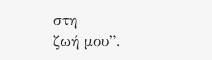στη
ζωή μου”.